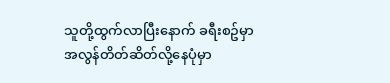သူတို့ထွက်လာပြီးနောက် ခရီးစဥ်မှာအလွန်တိတ်ဆိတ်လို့နေပုံမှာ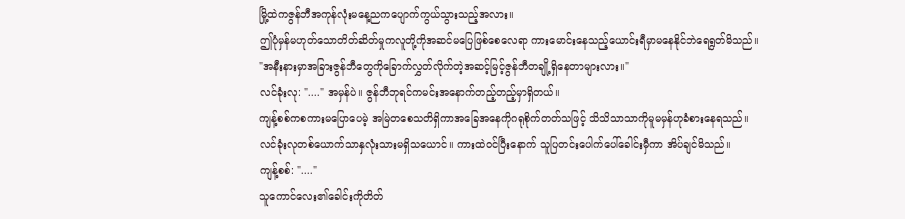မြို့ထဲကဇွန်ဘီအကုန်လုံးမနေ့ညကပျောက်ကွယ်သွားသည့်အလား။
ဤပုံမှန်မဟုတ်သောတိတ်ဆိတ်မှုကလူတို့ကိုအဆင်မပြေဖြစ်စေလေရာ ကားမောင်းနေသည့်ယောင်းရီမှာမနေနိုင်ဘဲရေရွတ်မိသည်။
"အနီးနားမှာအခြားဇွန်ဘီတွေကိုခြောက်လွှတ်လိုက်တဲ့အဆင့်မြင့်ဇွန်ဘီတချို့ရှိနေတာများလား။"
လင်ခုံးလု: "...." အမှန်ပဲ။ ဇွန်ဘီဘုရင်ကမင်းအနောက်တည့်တည့်မှာရှိတယ်။
ကျန့်စစ်ကစကားမပြောပေမဲ့ အမြဲတစေသတိရှိကာအခြေအနေကိုဂရုစိုက်တတ်သဖြင့် သိသိသာသာကိုမူမမှန်ဟုခံစားနေရသည်။
လင်ခုံးလုတစ်ယောက်သာနှလုံးသားမရှိသယောင်။ ကားထဲဝင်ပြီးနောက် သူပြတင်းပေါက်ပေါ်ခေါင်းမှီကာ အိပ်ချင်မိသည်။
ကျန့်စစ်: "...."
သူကောင်လေး၏ခေါင်းကိုတိတ်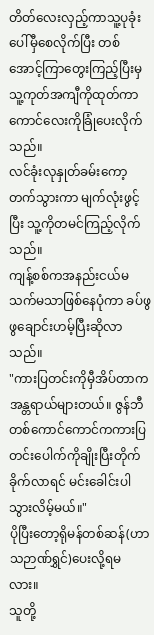တိတ်လေးလှည့်ကာသူ့ပုခုံးပေါ်မှီစေလိုက်ပြီး တစ်အောင့်ကြာတွေးကြည့်ပြီးမှ သူ့ကုတ်အကျီကိုထုတ်ကာကောင်လေးကိုခြုံပေးလိုက်သည်။
လင်ခုံးလုနှုတ်ခမ်းကော့တက်သွားကာ မျက်လုံးဖွင့်ပြီး သူ့ကိုတမင်ကြည့်လိုက်သည်။
ကျန့်စစ်ကအနည်းငယ်မသက်မသာဖြစ်နေပုံကာ ခပ်ဖွဖွချောင်းဟမ့်ပြီးဆိုလာသည်။
"ကားပြတင်းကိုမှီအိပ်တာကအန္တရာယ်များတယ်။ ဇွန်ဘီတစ်ကောင်ကောင်ကကားပြတင်းပေါက်ကိုချိုးပြီးတိုက်ခိုက်လာရင် မင်းခေါင်းပါသွားလိမ့်မယ်။"
ပိုပြီးတော့ရိုမန်တစ်ဆန်(ဟာသဉာဏ်ရွှင်)ပေးလို့ရမလား။
သူတို့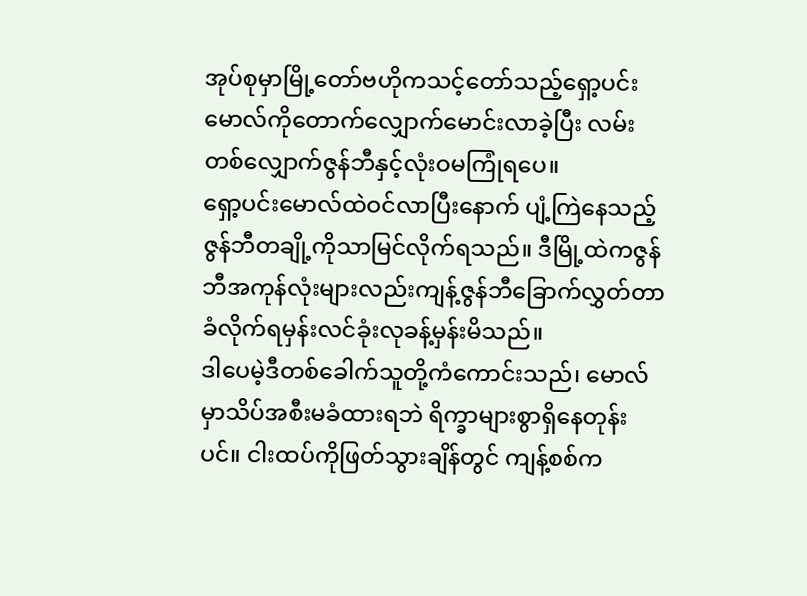အုပ်စုမှာမြို့တော်ဗဟိုကသင့်တော်သည့်ရှော့ပင်းမောလ်ကိုတောက်လျှောက်မောင်းလာခဲ့ပြီး လမ်းတစ်လျှောက်ဇွန်ဘီနှင့်လုံးဝမကြုံရပေ။
ရှော့ပင်းမောလ်ထဲဝင်လာပြီးနောက် ပျံ့ကြဲနေသည့်ဇွန်ဘီတချို့ကိုသာမြင်လိုက်ရသည်။ ဒီမြို့ထဲကဇွန်ဘီအကုန်လုံးများလည်းကျန့်ဇွန်ဘီခြောက်လွှတ်တာခံလိုက်ရမှန်းလင်ခုံးလုခန့်မှန်းမိသည်။
ဒါပေမဲ့ဒီတစ်ခေါက်သူတို့ကံကောင်းသည်၊ မောလ်မှာသိပ်အစီးမခံထားရဘဲ ရိက္ခာများစွာရှိနေတုန်းပင်။ ငါးထပ်ကိုဖြတ်သွားချိန်တွင် ကျန့်စစ်က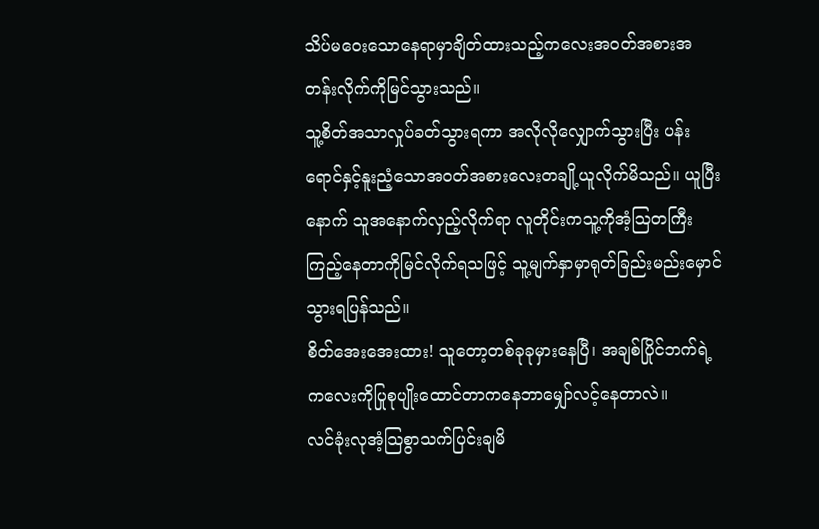သိပ်မဝေးသောနေရာမှာချိတ်ထားသည့်ကလေးအဝတ်အစားအတန်းလိုက်ကိုမြင်သွားသည်။
သူ့စိတ်အသာလှုပ်ခတ်သွားရကာ အလိုလိုလျှောက်သွားပြီး ပန်းရောင်နှင့်နူးညံ့သောအဝတ်အစားလေးတချို့ယူလိုက်မိသည်။ ယူပြီးနောက် သူအနောက်လှည့်လိုက်ရာ လူတိုင်းကသူ့ကိုအံ့သြတကြီးကြည့်နေတာကိုမြင်လိုက်ရသဖြင့် သူ့မျက်နှာမှာရုတ်ခြည်းမည်းမှောင်သွားရပြန်သည်။
စိတ်အေးအေးထား! သူတော့တစ်ခုခုမှားနေပြီ၊ အချစ်ပြိုင်ဘက်ရဲ့ကလေးကိုပြုစုပျိုးထောင်တာကနေဘာမျှော်လင့်နေတာလဲ။
လင်ခုံးလုအံ့သြစွာသက်ပြင်းချမိ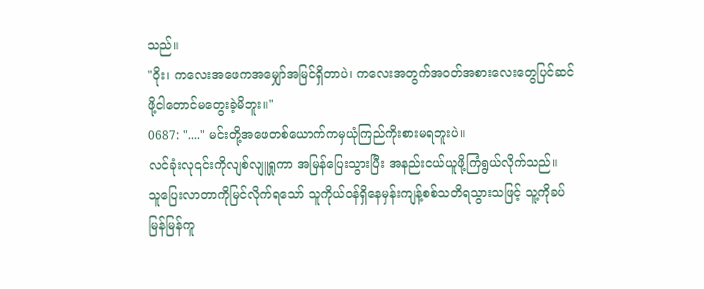သည်။
"ဝိုး၊ ကလေးအဖေကအမျှော်အမြင်ရှိတာပဲ၊ ကလေးအတွက်အဝတ်အစားလေးတွေပြင်ဆင်ဖို့ငါတောင်မတွေးခဲ့မိဘူး။"
0687: "...." မင်းတို့အဖေတစ်ယောက်ကမှယုံကြည်ကိုးစားမရဘူးပဲ။
လင်ခုံးလု၎င်းကိုလျစ်လျူရှုကာ အမြန်ပြေးသွားပြီး အနည်းငယ်ယူဖို့ကြံရွယ်လိုက်သည်။
သူပြေးလာတာကိုမြင်လိုက်ရသော် သူကိုယ်ဝန်ရှိနေမှန်းကျန့်စစ်သတိရသွားသဖြင့် သူ့ကိုခပ်မြန်မြန်ကူ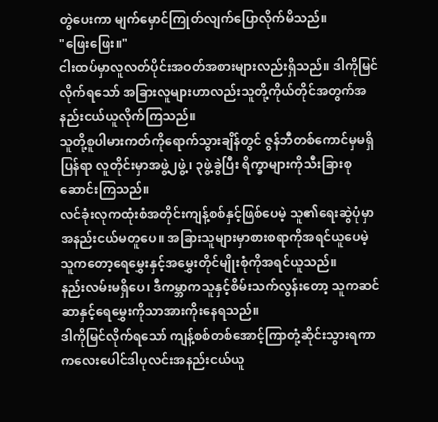တွဲပေးကာ မျက်မှောင်ကြုတ်လျက်ပြောလိုက်မိသည်။
"ဖြေးဖြေး။"
ငါးထပ်မှာလူလတ်ပိုင်းအဝတ်အစားများလည်းရှိသည်။ ဒါကိုမြင်လိုက်ရသော် အခြားလူများဟာလည်းသူတို့ကိုယ်တိုင်အတွက်အနည်းငယ်ယူလိုက်ကြသည်။
သူတို့စူပါမားကတ်ကိုရောက်သွားချိန်တွင် ဇွန်ဘီတစ်ကောင်မှမရှိပြန်ရာ လူတိုင်းမှာအဖွဲ့၂ဖွဲ့၊ ၃ဖွဲ့ခွဲပြီး ရိက္ခာများကိုသီးခြားစုဆောင်းကြသည်။
လင်ခုံးလုကထုံးစံအတိုင်းကျန့်စစ်နှင့်ဖြစ်ပေမဲ့ သူ၏ရေးဆွဲပုံမှာအနည်းငယ်မတူပေ။ အခြားသူများမှာစားစရာကိုအရင်ယူပေမဲ့ သူကတော့ရေမွှေးနှင့်အမွှေးတိုင်မျိုးစုံကိုအရင်ယူသည်။
နည်းလမ်းမရှိပေ၊ ဒီကမ္ဘာကသူနှင့်စိမ်းသက်လွန်းတော့ သူကဆင်ဆာနှင့်ရေမွှေးကိုသာအားကိုးနေရသည်။
ဒါကိုမြင်လိုက်ရသော် ကျန့်စစ်တစ်အောင့်ကြာတုံ့ဆိုင်းသွားရကာ ကလေးပေါင်ဒါပုလင်းအနည်းငယ်ယူ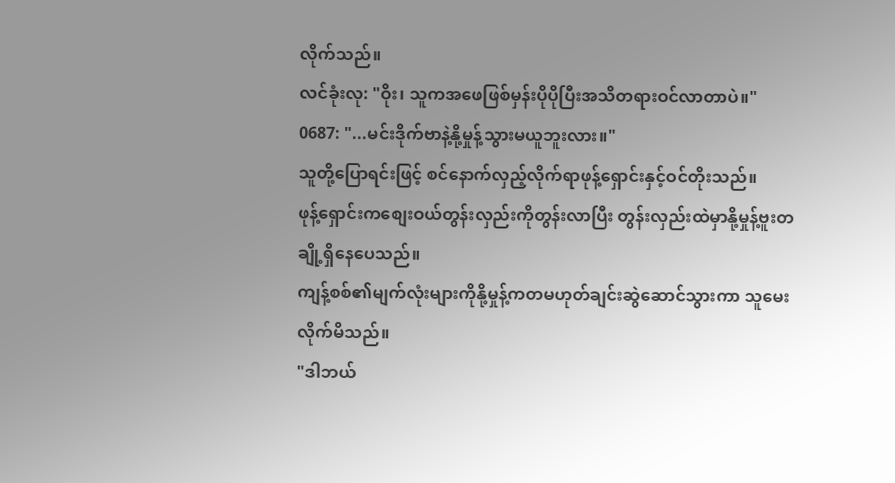လိုက်သည်။
လင်ခုံးလု: "ဝိုး၊ သူကအဖေဖြစ်မှန်းပိုပိုပြီးအသိတရားဝင်လာတာပဲ။"
0687: "...မင်းဒိုက်ဗာနဲ့နို့မှုန့်သွားမယူဘူးလား။"
သူတို့ပြောရင်းဖြင့် စင်နောက်လှည့်လိုက်ရာဖုန့်ရှောင်းနှင့်ဝင်တိုးသည်။
ဖုန့်ရှောင်းကစျေးဝယ်တွန်းလှည်းကိုတွန်းလာပြီး တွန်းလှည်းထဲမှာနို့မှုန့်ဗူးတချို့ရှိနေပေသည်။
ကျန့်စစ်၏မျက်လုံးများကိုနို့မှုန့်ကတမဟုတ်ချင်းဆွဲဆောင်သွားကာ သူမေးလိုက်မိသည်။
"ဒါဘယ်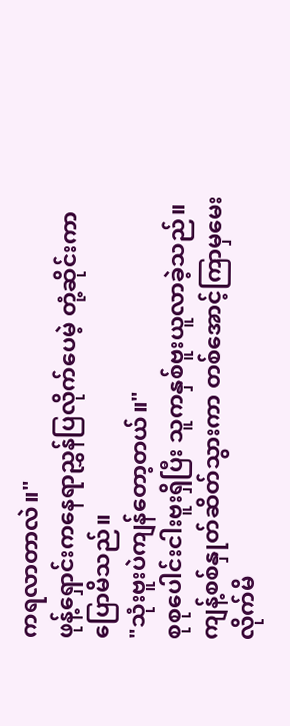ကရလာတာလဲ။"
ဖုန့်ရှောင်းကနေရာညွှန်ပြလိုက်ပေမဲ့ တုံ့ဆိုင်းကာပြောမိသည်။
"သုံးဗူးပဲကျန်တော့တယ်။"
စုစုပေါင်းငါးဗူးရှိပြီး သူကနှစ်ဗူးယူလာခဲ့သည်။
ကျန့်စစ်နှုတ်ဆိတ်သွားကာ တစ်အောင့်ကြာမှမေးလိုက်မိ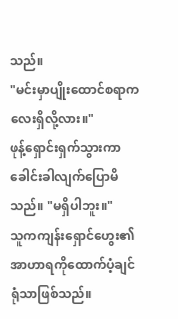သည်။
"မင်းမှာပျိုးထောင်စရာကလေးရှိလို့လား။"
ဖုန့်ရှောင်းရှက်သွားကာ ခေါင်းခါလျက်ပြောမိသည်။ "မရှိပါဘူး။"
သူကကျန်းရှောင်ဟွေး၏အာဟာရကိုထောက်ပံ့ချင်ရုံသာဖြစ်သည်။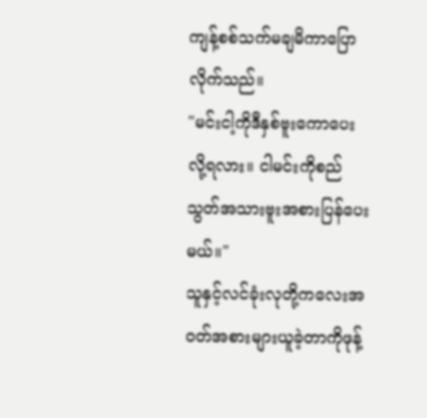ကျန့်စစ်သက်မချမိကာပြောလိုက်သည်။
"မင်းငါ့ကိုဒီနှစ်ဗူးကောပေးလို့ရလား။ ငါမင်းကိုစည်သွတ်အသားဗူးအစားပြန်ပေးမယ်။"
သူနှင့်လင်ခုံးလုတို့ကလေးအဝတ်အစားများယူခဲ့တာကိုဖုန့်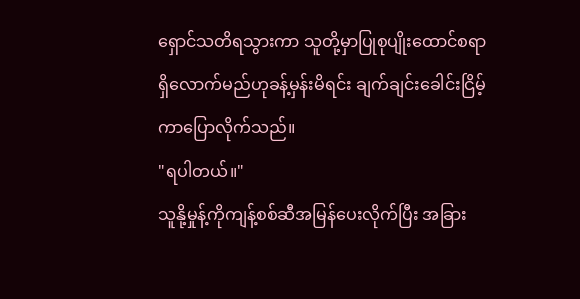ရှောင်သတိရသွားကာ သူတို့မှာပြုစုပျိုးထောင်စရာရှိလောက်မည်ဟုခန့်မှန်းမိရင်း ချက်ချင်းခေါင်းငြိမ့်ကာပြောလိုက်သည်။
"ရပါတယ်။"
သူနို့မှုန့်ကိုကျန့်စစ်ဆီအမြန်ပေးလိုက်ပြီး အခြား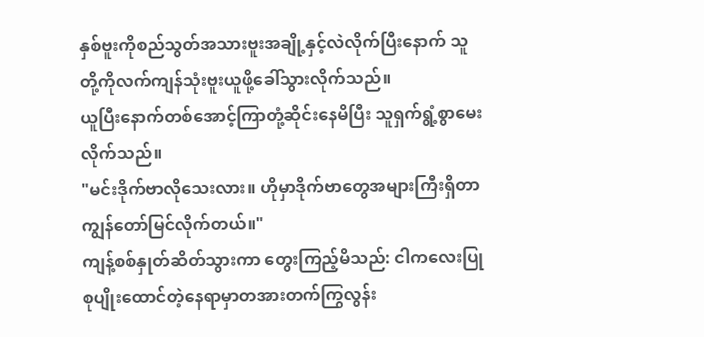နှစ်ဗူးကိုစည်သွတ်အသားဗူးအချို့နှင့်လဲလိုက်ပြီးနောက် သူတို့ကိုလက်ကျန်သုံးဗူးယူဖို့ခေါ်သွားလိုက်သည်။
ယူပြီးနောက်တစ်အောင့်ကြာတုံ့ဆိုင်းနေမိပြီး သူရှက်ရွံ့စွာမေးလိုက်သည်။
"မင်းဒိုက်ဗာလိုသေးလား။ ဟိုမှာဒိုက်ဗာတွေအများကြီးရှိတာကျွန်တော်မြင်လိုက်တယ်။"
ကျန့်စစ်နှုတ်ဆိတ်သွားကာ တွေးကြည့်မိသည်: ငါကလေးပြုစုပျိုးထောင်တဲ့နေရာမှာတအားတက်ကြွလွန်း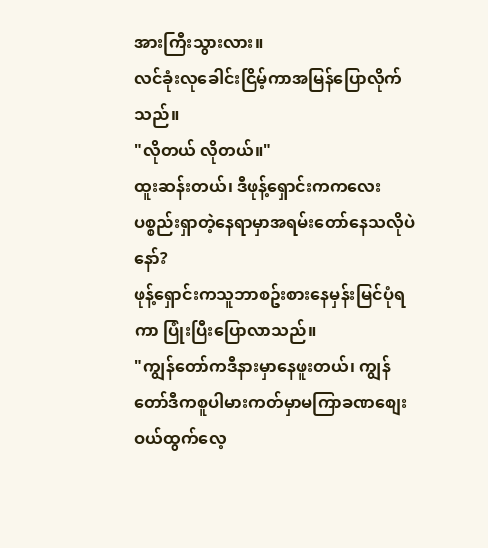အားကြီးသွားလား။
လင်ခုံးလုခေါင်းငြိမ့်ကာအမြန်ပြောလိုက်သည်။
"လိုတယ် လိုတယ်။"
ထူးဆန်းတယ်၊ ဒီဖုန့်ရှောင်းကကလေးပစ္စည်းရှာတဲ့နေရာမှာအရမ်းတော်နေသလိုပဲနော်?
ဖုန့်ရှောင်းကသူဘာစဥ်းစားနေမှန်းမြင်ပုံရကာ ပြုံးပြီးပြောလာသည်။
"ကျွန်တော်ကဒီနားမှာနေဖူးတယ်၊ ကျွန်တော်ဒီကစူပါမားကတ်မှာမကြာခဏစျေးဝယ်ထွက်လေ့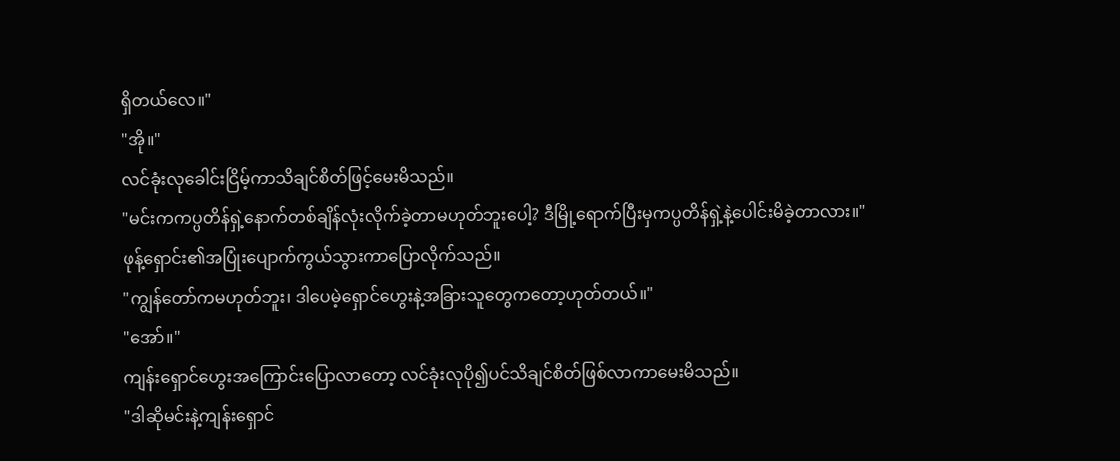ရှိတယ်လေ။"
"အို။"
လင်ခုံးလုခေါင်းငြိမ့်ကာသိချင်စိတ်ဖြင့်မေးမိသည်။
"မင်းကကပ္ပတိန်ရှဲ့နောက်တစ်ချိန်လုံးလိုက်ခဲ့တာမဟုတ်ဘူးပေါ့? ဒီမြို့ရောက်ပြီးမှကပ္ပတိန်ရှဲ့နဲ့ပေါင်းမိခဲ့တာလား။"
ဖုန့်ရှောင်း၏အပြုံးပျောက်ကွယ်သွားကာပြောလိုက်သည်။
"ကျွန်တော်ကမဟုတ်ဘူး၊ ဒါပေမဲ့ရှောင်ဟွေးနဲ့အခြားသူတွေကတော့ဟုတ်တယ်။"
"အော်။"
ကျန်းရှောင်ဟွေးအကြောင်းပြောလာတော့ လင်ခုံးလုပို၍ပင်သိချင်စိတ်ဖြစ်လာကာမေးမိသည်။
"ဒါဆိုမင်းနဲ့ကျန်းရှောင်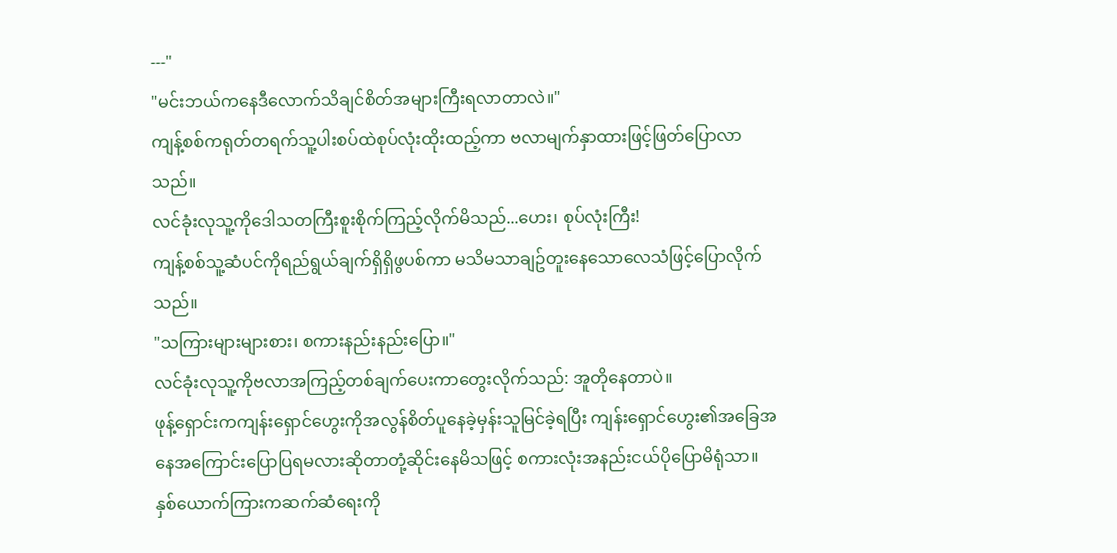---"
"မင်းဘယ်ကနေဒီလောက်သိချင်စိတ်အများကြီးရလာတာလဲ။"
ကျန့်စစ်ကရုတ်တရက်သူ့ပါးစပ်ထဲစုပ်လုံးထိုးထည့်ကာ ဗလာမျက်နှာထားဖြင့်ဖြတ်ပြောလာသည်။
လင်ခုံးလုသူ့ကိုဒေါသတကြီးစူးစိုက်ကြည့်လိုက်မိသည်...ဟေး၊ စုပ်လုံးကြီး!
ကျန့်စစ်သူ့ဆံပင်ကိုရည်ရွယ်ချက်ရှိရှိဖွပစ်ကာ မသိမသာချဥ်တူးနေသောလေသံဖြင့်ပြောလိုက်သည်။
"သကြားများများစား၊ စကားနည်းနည်းပြော။"
လင်ခုံးလုသူ့ကိုဗလာအကြည့်တစ်ချက်ပေးကာတွေးလိုက်သည်: အူတိုနေတာပဲ။
ဖုန့်ရှောင်းကကျန်းရှောင်ဟွေးကိုအလွန်စိတ်ပူနေခဲ့မှန်းသူမြင်ခဲ့ရပြီး ကျန်းရှောင်ဟွေး၏အခြေအနေအကြောင်းပြောပြရမလားဆိုတာတုံ့ဆိုင်းနေမိသဖြင့် စကားလုံးအနည်းငယ်ပိုပြောမိရုံသာ။
နှစ်ယောက်ကြားကဆက်ဆံရေးကို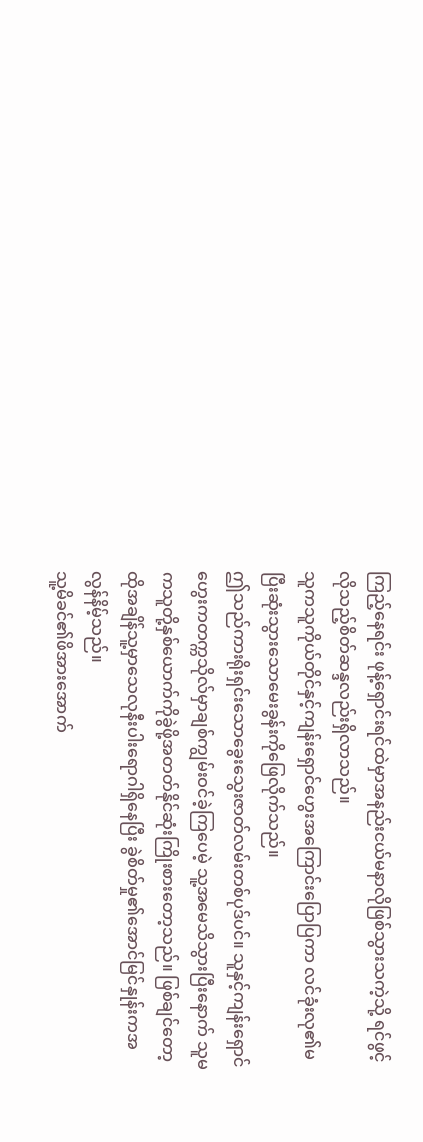ကြည့်နေရင်း ဖုန့်ရှောင်းရင်ထဲမှာအနည်းငယ်မနာလိုဖြစ်သွားသကဲ့သို့ ရင်ဖွင့်လိုသည့်စိတ်ဆန္ဒလည်းရှိလာသည်။
သူကသူကိုယ်တိုင်နှင့်ကျန်းရှောင်ဟွေးအကြောင်းပြောပြကာ လင်ခုံးလု၏မပြီးဆုံးသွားသောမေးခွန်းကိုဖြေလိုက်သည်။
ဤသည်ကားရိုးရှင်းသောခွေးသွေးဇာတ်လမ်းတစ်ပုဒ်ပင်။ သူနှင့်ကျန်းရှောင်ဟွေးကတက္ကသိုလ်မှာချစ်ကျွမ်းဝင်ခဲ့ကြပေမဲ့ သူ့အမေသိသွားပြီးနောက် သူမကသူတို့နှစ်ယောက်ကိုခွဲဖို့အတတ်နိုင်ဆုံးကြိုးစားတော့သည်။ ဖြစ်ချင်တော့ထိုအချိန်သူ့မှာသေလုနီးပါးရောဂါရှိနေပြီး ခွဲစိတ်မှု၏အောင်မြင်နှုန်းကအလွန်နိမ့်သည်။
သူ့မိခင်၏ဖိအားအောက်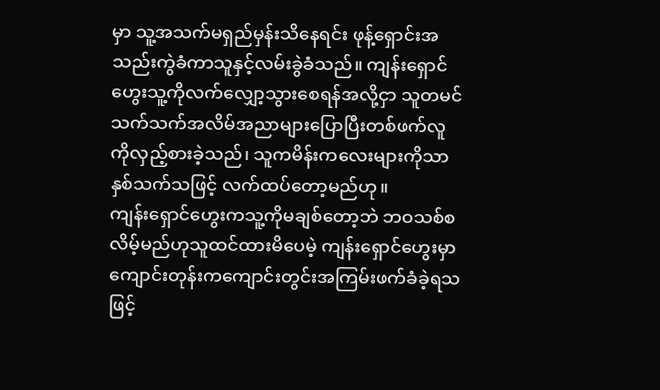မှာ သူ့အသက်မရှည်မှန်းသိနေရင်း ဖုန့်ရှောင်းအသည်းကွဲခံကာသူနှင့်လမ်းခွဲခံသည်။ ကျန်းရှောင်ဟွေးသူ့ကိုလက်လျှော့သွားစေရန်အလို့ငှာ သူတမင်သက်သက်အလိမ်အညာများပြောပြီးတစ်ဖက်လူကိုလှည့်စားခဲ့သည်၊ သူကမိန်းကလေးများကိုသာနှစ်သက်သဖြင့် လက်ထပ်တော့မည်ဟု။
ကျန်းရှောင်ဟွေးကသူ့ကိုမချစ်တော့ဘဲ ဘဝသစ်စလိမ့်မည်ဟုသူထင်ထားမိပေမဲ့ ကျန်းရှောင်ဟွေးမှာကျောင်းတုန်းကကျောင်းတွင်းအကြမ်းဖက်ခံခဲ့ရသဖြင့်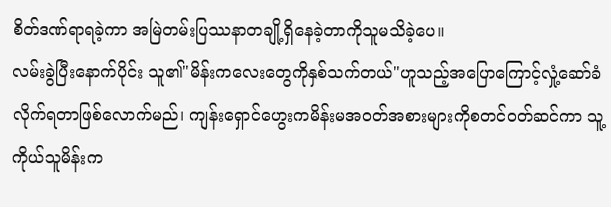စိတ်ဒဏ်ရာရခဲ့ကာ အမြဲတမ်းပြဿနာတချို့ရှိနေခဲ့တာကိုသူမသိခဲ့ပေ။
လမ်းခွဲပြီးနောက်ပိုင်း သူ၏"မိန်းကလေးတွေကိုနှစ်သက်တယ်"ဟူသည့်အပြောကြောင့်လှုံ့ဆော်ခံလိုက်ရတာဖြစ်လောက်မည်၊ ကျန်းရှောင်ဟွေးကမိန်းမအဝတ်အစားများကိုစတင်ဝတ်ဆင်ကာ သူ့ကိုယ်သူမိန်းက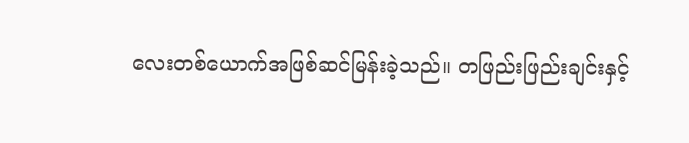လေးတစ်ယောက်အဖြစ်ဆင်မြန်းခဲ့သည်။ တဖြည်းဖြည်းချင်းနှင့်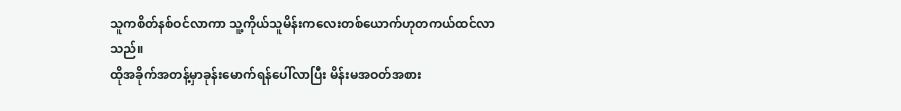သူကစိတ်နစ်ဝင်လာကာ သူ့ကိုယ်သူမိန်းကလေးတစ်ယောက်ဟုတကယ်ထင်လာသည်။
ထိုအခိုက်အတန့်မှာခုန်းမောက်ရန်ပေါ်လာပြီး မိန်းမအဝတ်အစား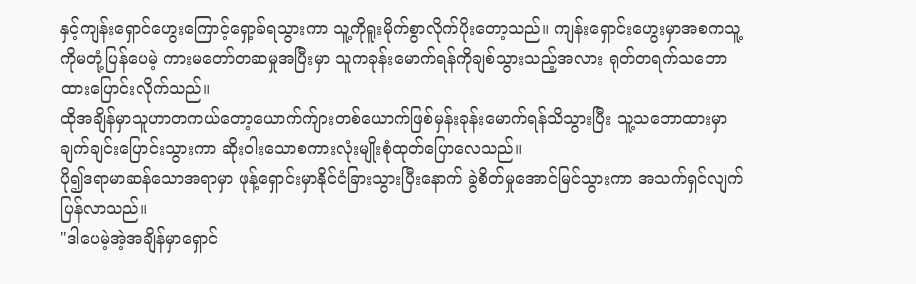နှင့်ကျန်းရှောင်ဟွေးကြောင့်ရှော့ခ်ရသွားကာ သူ့ကိုရူးမိုက်စွာလိုက်ပိုးတော့သည်။ ကျန်းရှောင်းဟွေးမှာအစကသူ့ကိုမတုံ့ပြန်ပေမဲ့ ကားမတော်တဆမှုအပြီးမှာ သူကခုန်းမောက်ရန်ကိုချစ်သွားသည့်အလား ရုတ်တရက်သဘောထားပြောင်းလိုက်သည်။
ထိုအချိန်မှာသူဟာတကယ်တော့ယောက်က်ျားတစ်ယောက်ဖြစ်မှန်းခုန်းမောက်ရန်သိသွားပြီး သူ့သဘောထားမှာချက်ချင်းပြောင်းသွားကာ ဆိုးဝါးသောစကားလုံးမျိုးစုံထုတ်ပြောလေသည်။
ပို၍ဒရာမာဆန်သောအရာမှာ ဖုန့်ရှောင်းမှာနိုင်ငံခြားသွားပြီးနောက် ခွဲစိတ်မှုအောင်မြင်သွားကာ အသက်ရှင်လျက်ပြန်လာသည်။
"ဒါပေမဲ့အဲ့အချိန်မှာရှောင်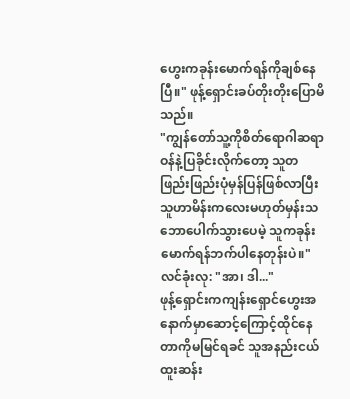ဟွေးကခုန်းမောက်ရန်ကိုချစ်နေပြီ။" ဖုန့်ရှောင်းခပ်တိုးတိုးပြောမိသည်။
"ကျွန်တော်သူ့ကိုစိတ်ရောဂါဆရာဝန်နဲ့ပြခိုင်းလိုက်တော့ သူတဖြည်းဖြည်းပုံမှန်ပြန်ဖြစ်လာပြီး သူဟာမိန်းကလေးမဟုတ်မှန်းသဘောပေါက်သွားပေမဲ့ သူကခုန်းမောက်ရန်ဘက်ပါနေတုန်းပဲ။"
လင်ခုံးလု: "အာ၊ ဒါ..."
ဖုန့်ရှောင်းကကျန်းရှောင်ဟွေးအနောက်မှာဆောင့်ကြောင့်ထိုင်နေတာကိုမမြင်ရခင် သူအနည်းငယ်ထူးဆန်း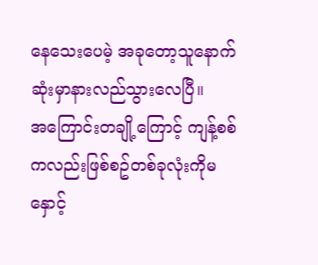နေသေးပေမဲ့ အခုတော့သူနောက်ဆုံးမှာနားလည်သွားလေပြီ။
အကြောင်းတချို့ကြောင့် ကျန့်စစ်ကလည်းဖြစ်စဥ်တစ်ခုလုံးကိုမနှောင့်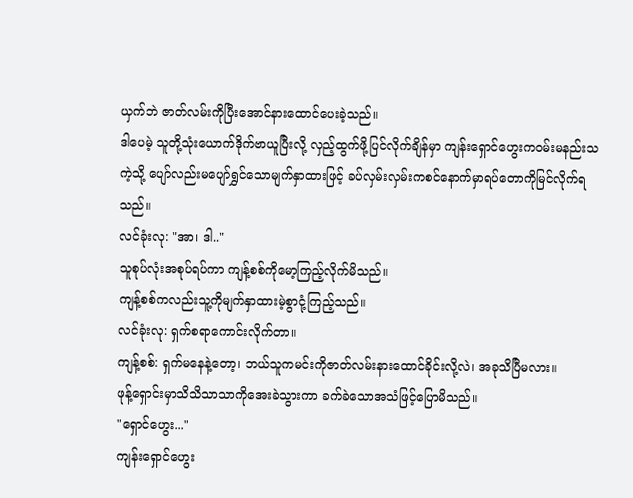ယှက်ဘဲ ဇာတ်လမ်းကိုပြီးအောင်နားထောင်ပေးခဲ့သည်။
ဒါပေမဲ့ သူတို့သုံးယောက်ဒိုက်ဗာယူပြီးလို့ လှည့်ထွက်ဖို့ပြင်လိုက်ချိန်မှာ ကျန်းရှောင်ဟွေးကဝမ်းမနည်းသကဲ့သို့ ပျော်လည်းမပျော်ရွှင်သောမျက်နှာထားဖြင့် ခပ်လှမ်းလှမ်းကစင်နောက်မှာရပ်တောကိုမြင်လိုက်ရသည်။
လင်ခုံးလု: "အာ၊ ဒါ.."
သူစုပ်လုံးအစုပ်ရပ်ကာ ကျန့်စစ်ကိုမော့ကြည့်လိုက်မိသည်။
ကျန့်စစ်ကလည်းသူ့ကိုမျက်နှာထားမဲ့စွာငုံ့ကြည့်သည်။
လင်ခုံးလု: ရှက်စရာကောင်းလိုက်တာ။
ကျန့်စစ်: ရှက်မနေနဲ့တော့၊ ဘယ်သူကမင်းကိုဇာတ်လမ်းနားထောင်ခိုင်းလို့လဲ၊ အခုသိပြီမလား။
ဖုန့်ရှောင်းမှာသိသိသာသာကိုအေးခဲသွားကာ ခက်ခဲသောအသံဖြင့်ပြောမိသည်။
"ရှောင်ဟွေး..."
ကျန်းရှောင်ဟွေး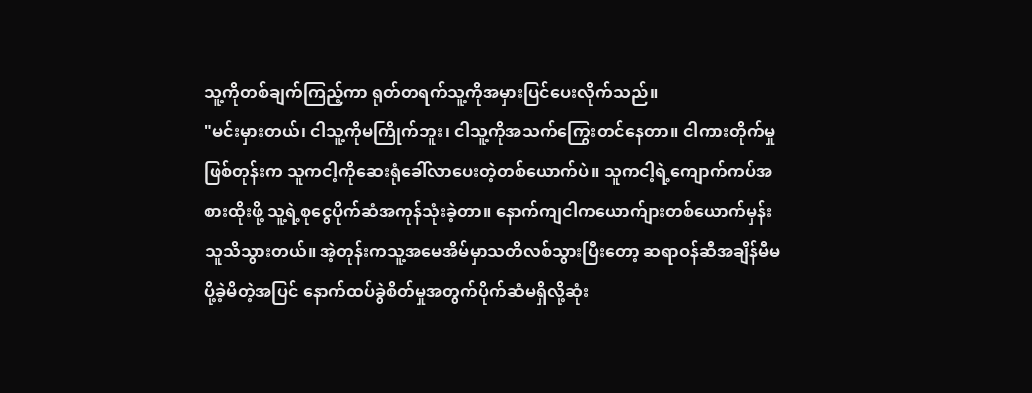သူ့ကိုတစ်ချက်ကြည့်ကာ ရုတ်တရက်သူ့ကိုအမှားပြင်ပေးလိုက်သည်။
"မင်းမှားတယ်၊ ငါသူ့ကိုမကြိုက်ဘူး၊ ငါသူ့ကိုအသက်ကြွေးတင်နေတာ။ ငါကားတိုက်မှုဖြစ်တုန်းက သူကငါ့ကိုဆေးရုံခေါ်လာပေးတဲ့တစ်ယောက်ပဲ။ သူကငါ့ရဲ့ကျောက်ကပ်အစားထိုးဖို့ သူ့ရဲ့စုငွေပိုက်ဆံအကုန်သုံးခဲ့တာ။ နောက်ကျငါကယောက်ျားတစ်ယောက်မှန်းသူသိသွားတယ်။ အဲ့တုန်းကသူ့အမေအိမ်မှာသတိလစ်သွားပြီးတော့ ဆရာဝန်ဆီအချိန်မီမပို့ခဲ့မိတဲ့အပြင် နောက်ထပ်ခွဲစိတ်မှုအတွက်ပိုက်ဆံမရှိလို့ဆုံး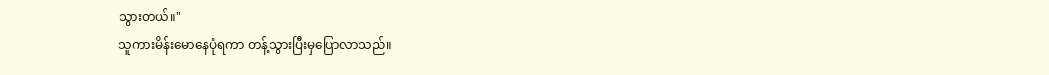သွားတယ်။"
သူကားမိန်းမောနေပုံရကာ တန့်သွားပြီးမှပြောလာသည်။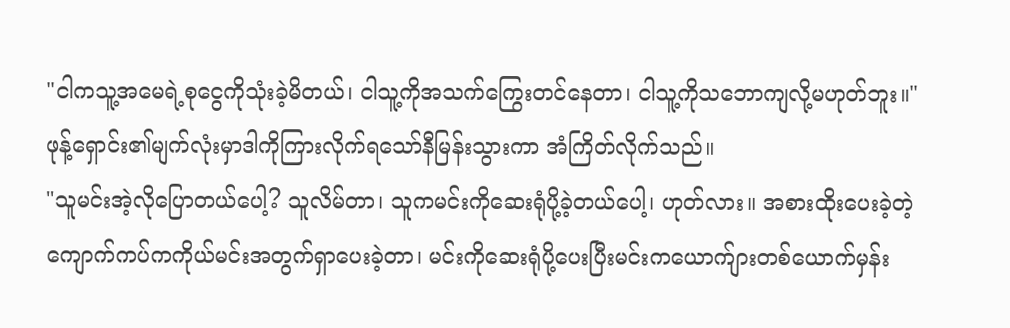"ငါကသူ့အမေရဲ့စုငွေကိုသုံးခဲ့မိတယ်၊ ငါသူ့ကိုအသက်ကြွေးတင်နေတာ၊ ငါသူ့ကိုသဘောကျလို့မဟုတ်ဘူး။"
ဖုန့်ရှောင်း၏မျက်လုံးမှာဒါကိုကြားလိုက်ရသော်နီမြန်းသွားကာ အံကြိတ်လိုက်သည်။
"သူမင်းအဲ့လိုပြောတယ်ပေါ့? သူလိမ်တာ၊ သူကမင်းကိုဆေးရုံပို့ခဲ့တယ်ပေါ့၊ ဟုတ်လား။ အစားထိုးပေးခဲ့တဲ့ကျောက်ကပ်ကကိုယ်မင်းအတွက်ရှာပေးခဲ့တာ၊ မင်းကိုဆေးရုံပို့ပေးပြီးမင်းကယောက်ျားတစ်ယောက်မှန်း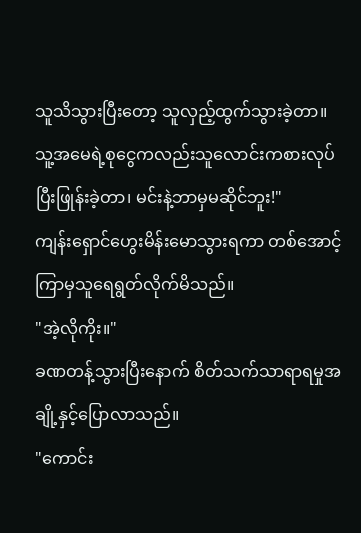သူသိသွားပြီးတော့ သူလှည့်ထွက်သွားခဲ့တာ။ သူ့အမေရဲ့စုငွေကလည်းသူလောင်းကစားလုပ်ပြီးဖြုန်းခဲ့တာ၊ မင်းနဲ့ဘာမှမဆိုင်ဘူး!"
ကျန်းရှောင်ဟွေးမိန်းမောသွားရကာ တစ်အောင့်ကြာမှသူရေရွတ်လိုက်မိသည်။
"အဲ့လိုကိုး။"
ခဏတန့်သွားပြီးနောက် စိတ်သက်သာရာရမှုအချို့နှင့်ပြောလာသည်။
"ကောင်း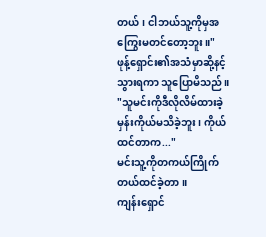တယ်၊ ငါဘယ်သူ့ကိုမှအကြွေးမတင်တော့ဘူး။"
ဖုန့်ရှောင်း၏အသံမှာဆို့နင့်သွားရကာ သူပြောမိသည်။
"သူမင်းကိုဒီလိုလိမ်ထားခဲ့မှန်းကိုယ်မသိခဲ့ဘူး၊ ကိုယ်ထင်တာက..."
မင်းသူ့ကိုတကယ်ကြိုက်တယ်ထင်ခဲ့တာ။
ကျန်းရှောင်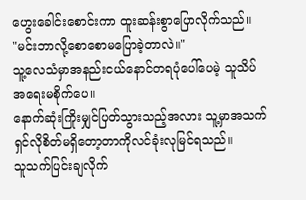ဟွေးခေါင်းစောင်းကာ ထူးဆန်းစွာပြောလိုက်သည်။
"မင်းဘာလို့စောစောမပြောခဲ့တာလဲ။"
သူ့လေသံမှာအနည်းငယ်နောင်တရပုံပေါ်ပေမဲ့ သူသိပ်အရေးမစိုက်ပေ။
နောက်ဆုံးကြိုးမျှင်ပြတ်သွားသည့်အလား သူ့မှာအသက်ရှင်လိုစိတ်မရှိတော့တာကိုလင်ခုံးလုမြင်ရသည်။
သူသက်ပြင်းချလိုက်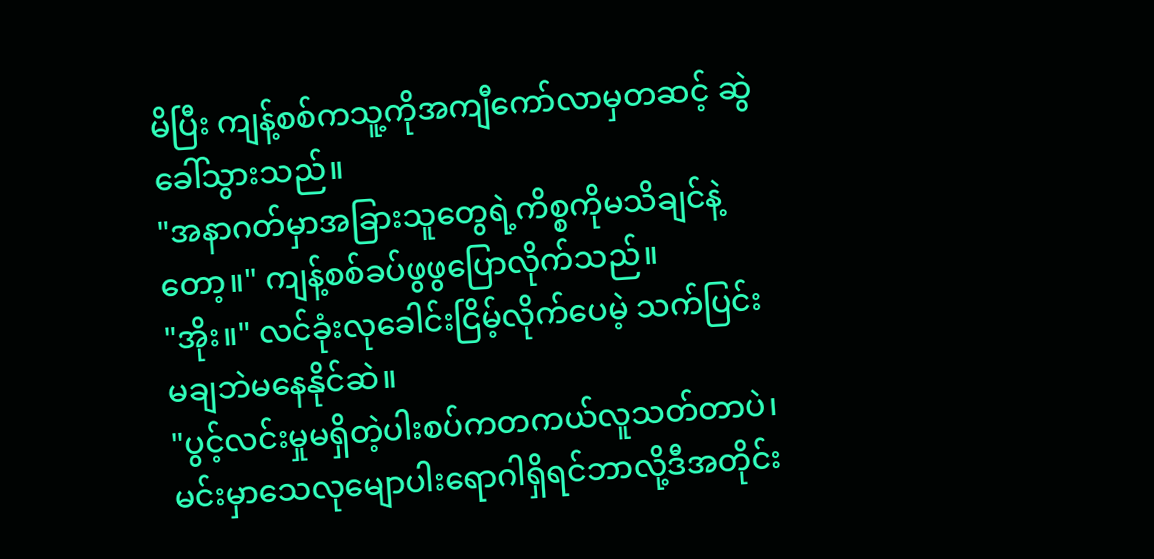မိပြီး ကျန့်စစ်ကသူ့ကိုအကျီကော်လာမှတဆင့် ဆွဲခေါ်သွားသည်။
"အနာဂတ်မှာအခြားသူတွေရဲ့ကိစ္စကိုမသိချင်နဲ့တော့။" ကျန့်စစ်ခပ်ဖွဖွပြောလိုက်သည်။
"အိုး။" လင်ခုံးလုခေါင်းငြိမ့်လိုက်ပေမဲ့ သက်ပြင်းမချဘဲမနေနိုင်ဆဲ။
"ပွင့်လင်းမှုမရှိတဲ့ပါးစပ်ကတကယ်လူသတ်တာပဲ၊ မင်းမှာသေလုမျောပါးရောဂါရှိရင်ဘာလို့ဒီအတိုင်း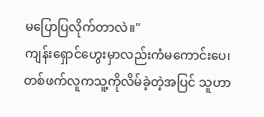မပြောပြလိုက်တာလဲ။"
ကျန်းရှောင်ဟွေးမှာလည်းကံမကောင်းပေ၊ တစ်ဖက်လူကသူ့ကိုလိမ်ခဲ့တဲ့အပြင် သူဟာ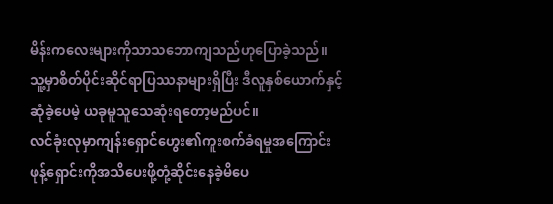မိန်းကလေးများကိုသာသဘောကျသည်ဟုပြောခဲ့သည်။ သူ့မှာစိတ်ပိုင်းဆိုင်ရာပြဿနာများရှိပြီး ဒီလူနှစ်ယောက်နှင့်ဆုံခဲ့ပေမဲ့ ယခုမူသူသေဆုံးရတော့မည်ပင်။
လင်ခုံးလုမှာကျန်းရှောင်ဟွေး၏ကူးစက်ခံရမှုအကြောင်းဖုန့်ရှောင်းကိုအသိပေးဖို့တုံ့ဆိုင်းနေခဲ့မိပေ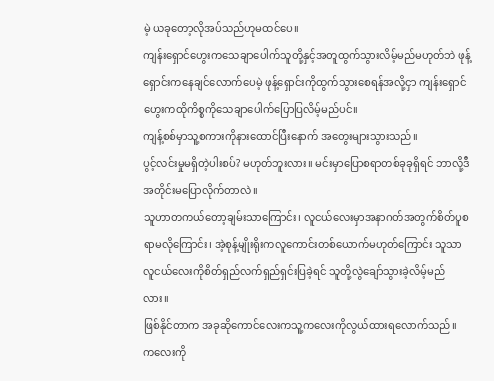မဲ့ ယခုတော့လိုအပ်သည်ဟုမထင်ပေ။
ကျန်းရှောင်ဟွေးကသေချာပေါက်သူတို့နှင့်အတူထွက်သွားလိမ့်မည်မဟုတ်ဘဲ ဖုန့်ရှောင်းကနေချင်လောက်ပေမဲ့ ဖုန့်ရှောင်းကိုထွက်သွားစေရန်အလို့ငှာ ကျန်းရှောင်ဟွေးကထိုကိစ္စကိုသေချာပေါက်ပြောပြလိမ့်မည်ပင်။
ကျန့်စစ်မှာသူ့စကားကိုနားထောင်ပြီးနောက် အတွေးများသွားသည်။
ပွင့်လင်းမှုမရှိတဲ့ပါးစပ်? မဟုတ်ဘူးလား။ မင်းမှာပြောစရာတစ်ခုခုရှိရင် ဘာလို့ဒီအတိုင်းမပြောလိုက်တာလဲ။
သူဟာတကယ်တော့ချမ်းသာကြောင်း၊ လူငယ်လေးမှာအနာဂတ်အတွက်စိတ်ပူစရာမလိုကြောင်း၊ အဲ့စုန့်မျိုးရိုးကလူကောင်းတစ်ယောက်မဟုတ်ကြောင်း သူသာလူငယ်လေးကိုစိတ်ရှည်လက်ရှည်ရှင်းပြခဲ့ရင် သူတို့လွဲချော်သွားခဲ့လိမ့်မည်လား။
ဖြစ်နိုင်တာက အခုဆိုကောင်လေးကသူ့ကလေးကိုလွယ်ထားရလောက်သည်။
ကလေးကို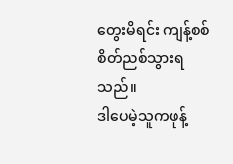တွေးမိရင်း ကျန့်စစ်စိတ်ညစ်သွားရသည်။
ဒါပေမဲ့သူကဖုန့်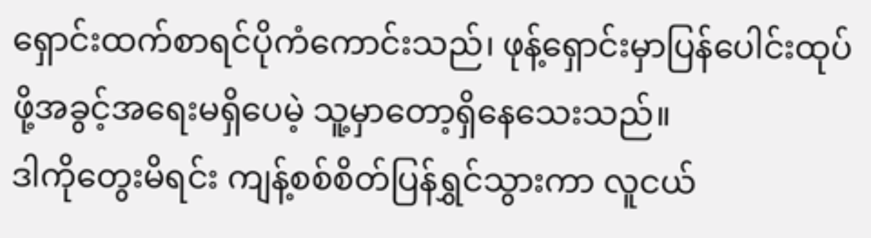ရှောင်းထက်စာရင်ပိုကံကောင်းသည်၊ ဖုန့်ရှောင်းမှာပြန်ပေါင်းထုပ်ဖို့အခွင့်အရေးမရှိပေမဲ့ သူ့မှာတော့ရှိနေသေးသည်။
ဒါကိုတွေးမိရင်း ကျန့်စစ်စိတ်ပြန်ရွှင်သွားကာ လူငယ်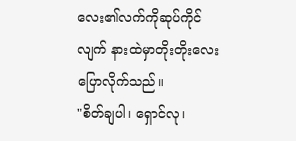လေး၏လက်ကိုဆုပ်ကိုင်လျက် နားထဲမှာတိုးတိုးလေးပြောလိုက်သည်။
"စိတ်ချပါ၊ ရှောင်လု၊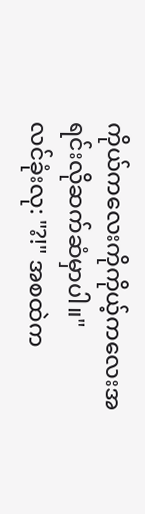ကိုယ်ကလေးကိုကိုယ့်ကလေးအရင်းလိုဆက်ဆံမှာပါ။"
လင်ခုံးလု: "?!" အစထဲက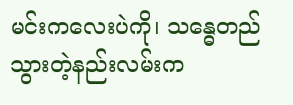မင်းကလေးပဲကို၊ သန္ဓေတည်သွားတဲ့နည်းလမ်းက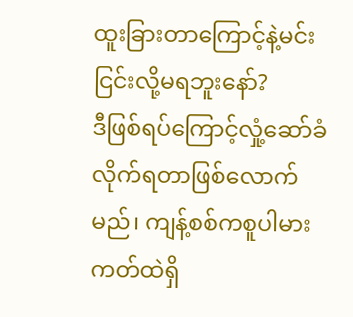ထူးခြားတာကြောင့်နဲ့မင်းငြင်းလို့မရဘူးနော်?
ဒီဖြစ်ရပ်ကြောင့်လှုံ့ဆော်ခံလိုက်ရတာဖြစ်လောက်မည်၊ ကျန့်စစ်ကစူပါမားကတ်ထဲရှိ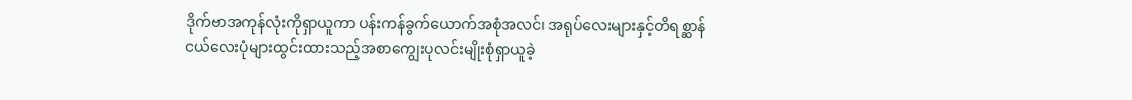ဒိုက်ဗာအကုန်လုံးကိုရှာယူကာ ပန်းကန်ခွက်ယောက်အစုံအလင်၊ အရုပ်လေးများနှင့်တိရစ္ဆာန်ငယ်လေးပုံများထွင်းထားသည့်အစာကျွေးပုလင်းမျိုးစုံရှာယူခဲ့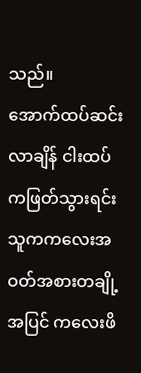သည်။
အောက်ထပ်ဆင်းလာချိန် ငါးထပ်ကဖြတ်သွားရင်း သူကကလေးအဝတ်အစားတချို့အပြင် ကလေးဖိ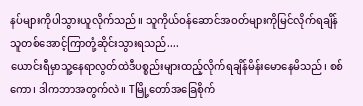နပ်များကိုပါသွားယူလိုက်သည်။ သူကိုယ်ဝန်ဆောင်အဝတ်များကိုမြင်လိုက်ရချိန် သူတစ်အောင့်ကြာတုံ့ဆိုင်းသွားရသည်....
ယောင်းရီမှာသူ့နေရာလွတ်ထဲဒီပစ္စည်းများထည့်လိုက်ရချိန်မိန်းမောနေမိသည်၊ စစ်ကော၊ ဒါကဘာအတွက်လဲ။ Tမြို့တော်အခြေစိုက်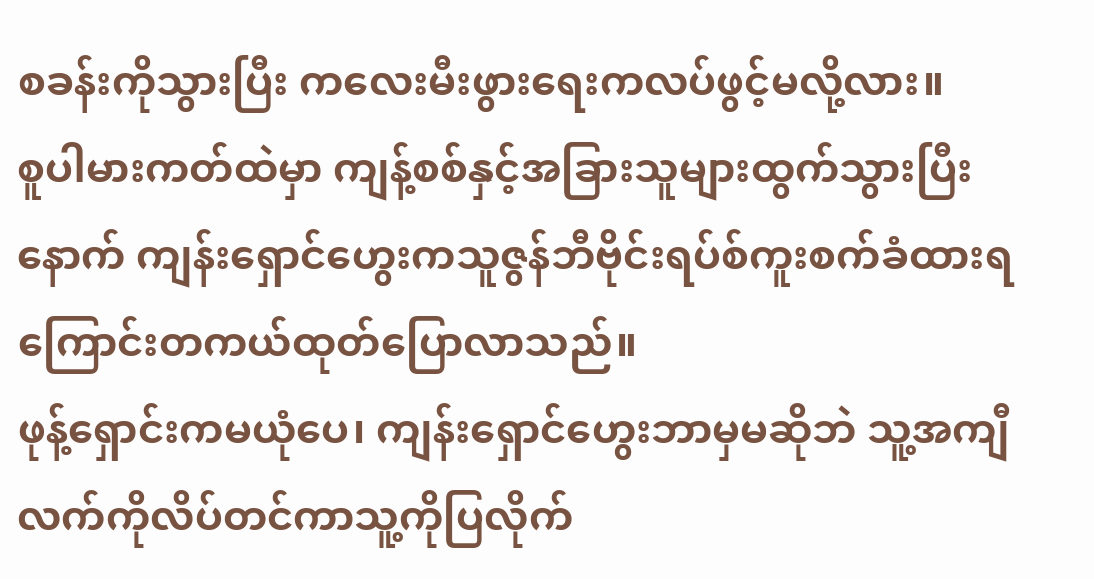စခန်းကိုသွားပြီး ကလေးမီးဖွားရေးကလပ်ဖွင့်မလို့လား။
စူပါမားကတ်ထဲမှာ ကျန့်စစ်နှင့်အခြားသူများထွက်သွားပြီးနောက် ကျန်းရှောင်ဟွေးကသူဇွန်ဘီဗိုင်းရပ်စ်ကူးစက်ခံထားရကြောင်းတကယ်ထုတ်ပြောလာသည်။
ဖုန့်ရှောင်းကမယုံပေ၊ ကျန်းရှောင်ဟွေးဘာမှမဆိုဘဲ သူ့အကျီလက်ကိုလိပ်တင်ကာသူ့ကိုပြလိုက်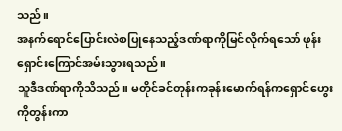သည်။
အနက်ရောင်ပြောင်းလဲစပြုနေသည့်ဒဏ်ရာကိုမြင်လိုက်ရသော် ဖုန်းရှောင်းကြောင်အမ်းသွားရသည်။
သူဒီဒဏ်ရာကိုသိသည်။ မတိုင်ခင်တုန်းကခုန်းမောက်ရန်ကရှောင်ဟွေးကိုတွန်းကာ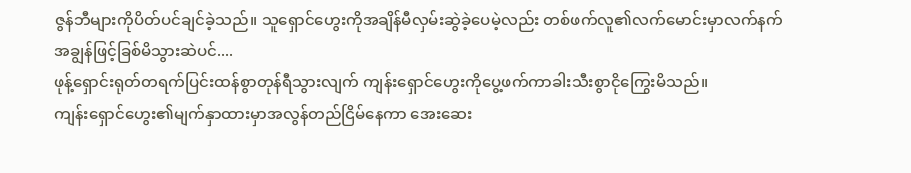ဇွန်ဘီများကိုပိတ်ပင်ချင်ခဲ့သည်။ သူရှောင်ဟွေးကိုအချိန်မီလှမ်းဆွဲခဲ့ပေမဲ့လည်း တစ်ဖက်လူ၏လက်မောင်းမှာလက်နက်အချွန်ဖြင့်ခြစ်မိသွားဆဲပင်....
ဖုန့်ရှောင်းရုတ်တရက်ပြင်းထန်စွာတုန်ရီသွားလျက် ကျန်းရှောင်ဟွေးကိုပွေ့ဖက်ကာခါးသီးစွာငိုကြွေးမိသည်။
ကျန်းရှောင်ဟွေး၏မျက်နှာထားမှာအလွန်တည်ငြိမ်နေကာ အေးဆေး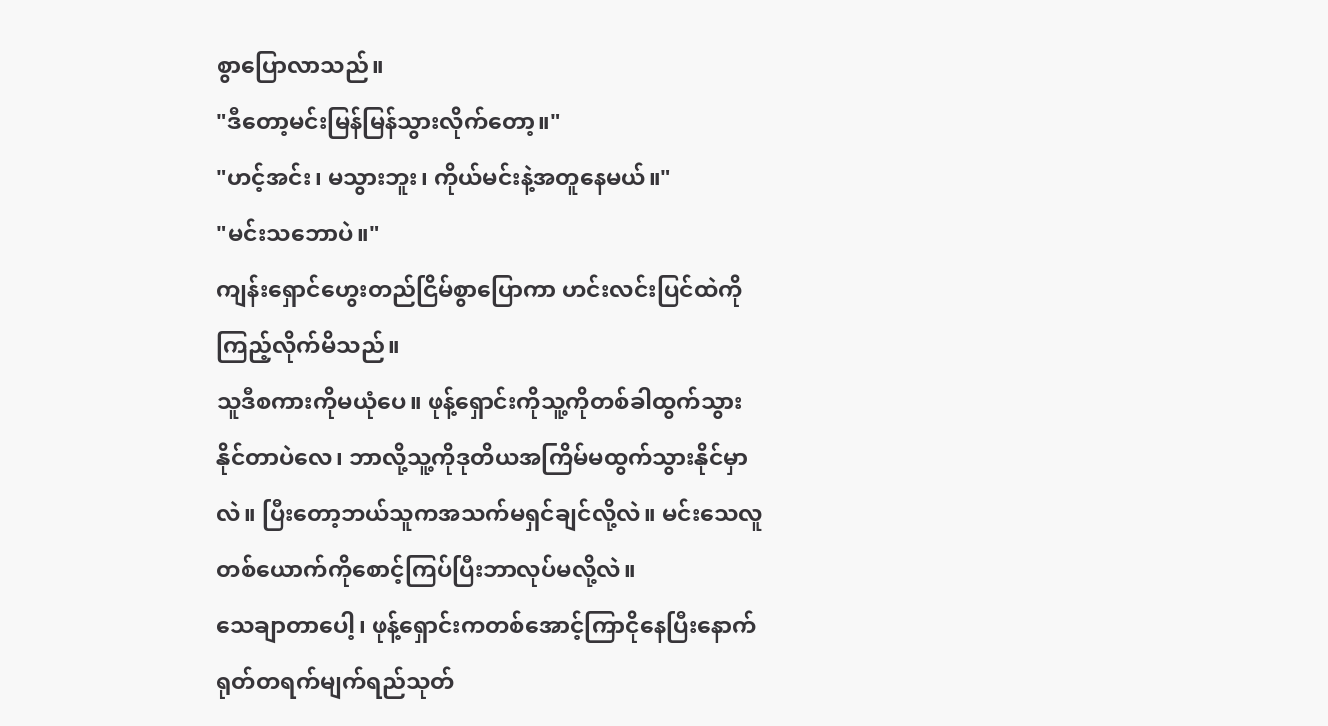စွာပြောလာသည်။
"ဒီတော့မင်းမြန်မြန်သွားလိုက်တော့။"
"ဟင့်အင်း၊ မသွားဘူး၊ ကိုယ်မင်းနဲ့အတူနေမယ်။"
"မင်းသဘောပဲ။"
ကျန်းရှောင်ဟွေးတည်ငြိမ်စွာပြောကာ ဟင်းလင်းပြင်ထဲကိုကြည့်လိုက်မိသည်။
သူဒီစကားကိုမယုံပေ။ ဖုန့်ရှောင်းကိုသူ့ကိုတစ်ခါထွက်သွားနိုင်တာပဲလေ၊ ဘာလို့သူ့ကိုဒုတိယအကြိမ်မထွက်သွားနိုင်မှာလဲ။ ပြီးတော့ဘယ်သူကအသက်မရှင်ချင်လို့လဲ။ မင်းသေလူတစ်ယောက်ကိုစောင့်ကြပ်ပြီးဘာလုပ်မလို့လဲ။
သေချာတာပေါ့၊ ဖုန့်ရှောင်းကတစ်အောင့်ကြာငိုနေပြီးနောက် ရုတ်တရက်မျက်ရည်သုတ်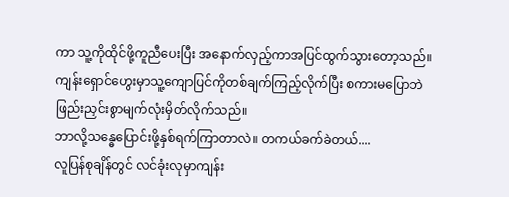ကာ သူ့ကိုထိုင်ဖို့ကူညီပေးပြီး အနောက်လှည့်ကာအပြင်ထွက်သွားတော့သည်။
ကျန်းရှောင်ဟွေးမှာသူ့ကျောပြင်ကိုတစ်ချက်ကြည့်လိုက်ပြီး စကားမပြောဘဲဖြည်းညှင်းစွာမျက်လုံးမှိတ်လိုက်သည်။
ဘာလို့သန္ဓေပြောင်းဖို့နှစ်ရက်ကြာတာလဲ။ တကယ်ခက်ခဲတယ်....
လူပြန်စုချိန်တွင် လင်ခုံးလုမှာကျန်း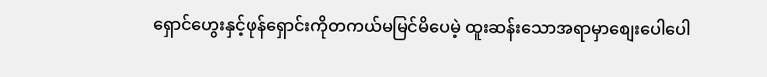ရှောင်ဟွေးနှင့်ဖုန်ရှောင်းကိုတကယ်မမြင်မိပေမဲ့ ထူးဆန်းသောအရာမှာစျေးပေါပေါ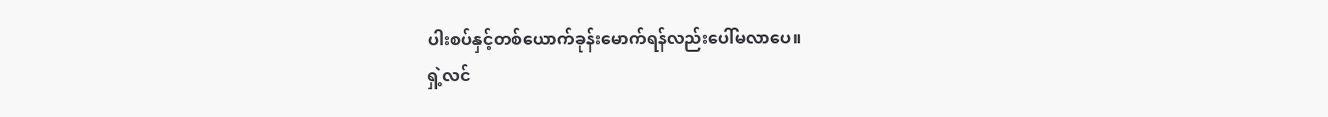ပါးစပ်နှင့်တစ်ယောက်ခုန်းမောက်ရန်လည်းပေါ်မလာပေ။
ရှဲ့လင်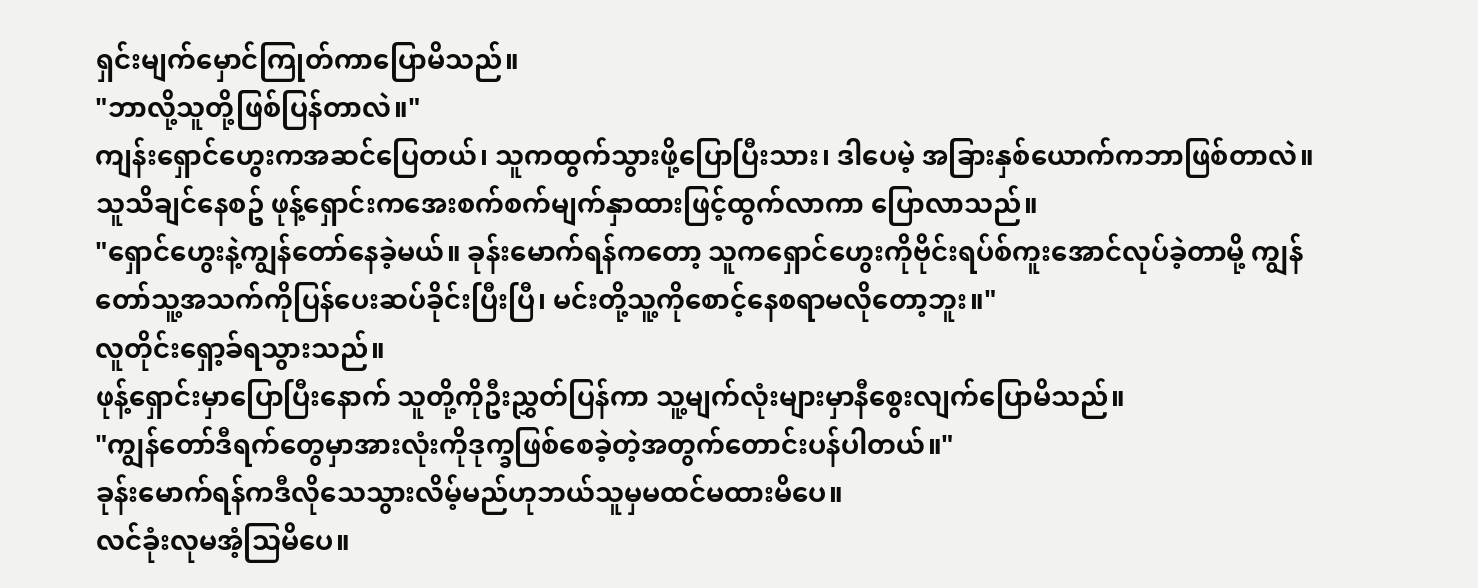ရှင်းမျက်မှောင်ကြုတ်ကာပြောမိသည်။
"ဘာလို့သူတို့ဖြစ်ပြန်တာလဲ။"
ကျန်းရှောင်ဟွေးကအဆင်ပြေတယ်၊ သူကထွက်သွားဖို့ပြောပြီးသား၊ ဒါပေမဲ့ အခြားနှစ်ယောက်ကဘာဖြစ်တာလဲ။
သူသိချင်နေစဥ် ဖုန့်ရှောင်းကအေးစက်စက်မျက်နှာထားဖြင့်ထွက်လာကာ ပြောလာသည်။
"ရှောင်ဟွေးနဲ့ကျွန်တော်နေခဲ့မယ်။ ခုန်းမောက်ရန်ကတော့ သူကရှောင်ဟွေးကိုဗိုင်းရပ်စ်ကူးအောင်လုပ်ခဲ့တာမို့ ကျွန်တော်သူ့အသက်ကိုပြန်ပေးဆပ်ခိုင်းပြီးပြီ၊ မင်းတို့သူ့ကိုစောင့်နေစရာမလိုတော့ဘူး။"
လူတိုင်းရှော့ခ်ရသွားသည်။
ဖုန့်ရှောင်းမှာပြောပြီးနောက် သူတို့ကိုဦးညွှတ်ပြန်ကာ သူ့မျက်လုံးများမှာနီစွေးလျက်ပြောမိသည်။
"ကျွန်တော်ဒီရက်တွေမှာအားလုံးကိုဒုက္ခဖြစ်စေခဲ့တဲ့အတွက်တောင်းပန်ပါတယ်။"
ခုန်းမောက်ရန်ကဒီလိုသေသွားလိမ့်မည်ဟုဘယ်သူမှမထင်မထားမိပေ။
လင်ခုံးလုမအံ့သြမိပေ။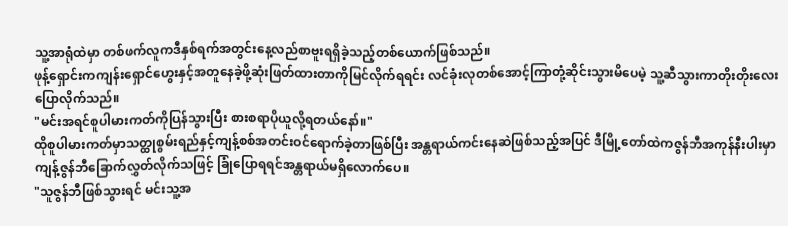သူ့အာရုံထဲမှာ တစ်ဖက်လူကဒီနှစ်ရက်အတွင်းနေ့လည်စာဗူးရရှိခဲ့သည့်တစ်ယောက်ဖြစ်သည်။
ဖုန့်ရှောင်းကကျန်းရှောင်ဟွေးနှင့်အတူနေခဲ့ဖို့ဆုံးဖြတ်ထားတာကိုမြင်လိုက်ရရင်း လင်ခုံးလုတစ်အောင့်ကြာတုံ့ဆိုင်းသွားမိပေမဲ့ သူ့ဆီသွားကာတိုးတိုးလေးပြောလိုက်သည်။
"မင်းအရင်စူပါမားကတ်ကိုပြန်သွားပြီး စားစရာပိုယူလို့ရတယ်နော်။"
ထိုစူပါမားကတ်မှာသတ္ထုစွမ်းရည်နှင့်ကျန့်စစ်အတင်းဝင်ရောက်ခဲ့တာဖြစ်ပြီး အန္တရာယ်ကင်းနေဆဲဖြစ်သည့်အပြင် ဒီမြို့တော်ထဲကဇွန်ဘီအကုန်နီးပါးမှာကျန့်ဇွန်ဘီခြောက်လွှတ်လိုက်သဖြင့် ခြုံပြောရရင်အန္တရာယ်မရှိလောက်ပေ။
"သူဇွန်ဘီဖြစ်သွားရင် မင်းသူ့အ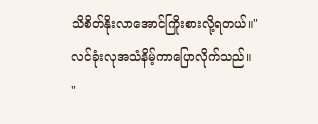သိစိတ်နိုးလာအောင်ကြိုးစားလို့ရတယ်။"
လင်ခုံးလုအသံနိမ့်ကာပြောလိုက်သည်။
"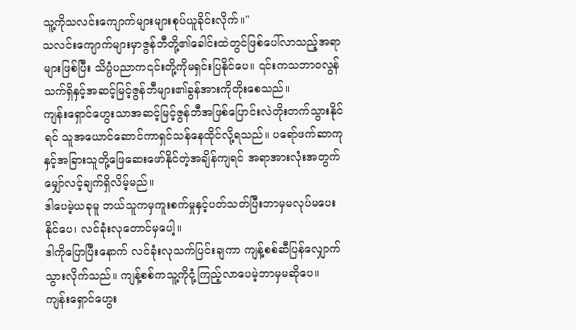သူ့ကိုသလင်းကျောက်များများစုပ်ယူခိုင်းလိုက်။"
သလင်းကျောက်များမှာဇွန်ဘီတို့၏ခေါင်းထဲတွင်ဖြစ်ပေါ်လာသည့်အရာများဖြစ်ပြီး သိပ္ပံပညာက၎င်းတို့ကိုမရှင်းပြနိုင်ပေ။ ၎င်းကသဘာဝလွန်သက်ရှိနှင့်အဆင့်မြင့်ဇွန်ဘီများ၏ခွန်အားကိုတိုးစေသည်။
ကျန်းရှောင်ဟွေးသာအဆင့်မြင့်ဇွန်ဘီအဖြစ်ပြောင်းလဲတိုးတက်သွားနိုင်ရင် သူအယောင်ဆောင်ကာရှင်သန်နေထိုင်လို့ရသည်။ ပရော်ဖက်ဆာကုနှင့်အခြားသူတို့ဖြေဆေးဖော်နိုင်တဲ့အချိန်ကျရင် အရာအားလုံးအတွက်မျှော်လင့်ချက်ရှိလိမ့်မည်။
ဒါပေမဲ့ယခုမူ ဘယ်သူကမှကူးစက်မှုနှင့်ပတ်သတ်ပြီးဘာမှမလုပ်မပေးနိုင်ပေ၊ လင်ခုံးလုတောင်မှပေါ့။
ဒါကိုပြောပြီးနောက် လင်ခုံးလုသက်ပြင်းချကာ ကျန့်စစ်ဆီပြန်လျှောက်သွားလိုက်သည်။ ကျန့်စစ်ကသူ့ကိုငုံ့ကြည့်လာပေမဲ့ဘာမှမဆိုပေ။
ကျန်းရှောင်ဟွေး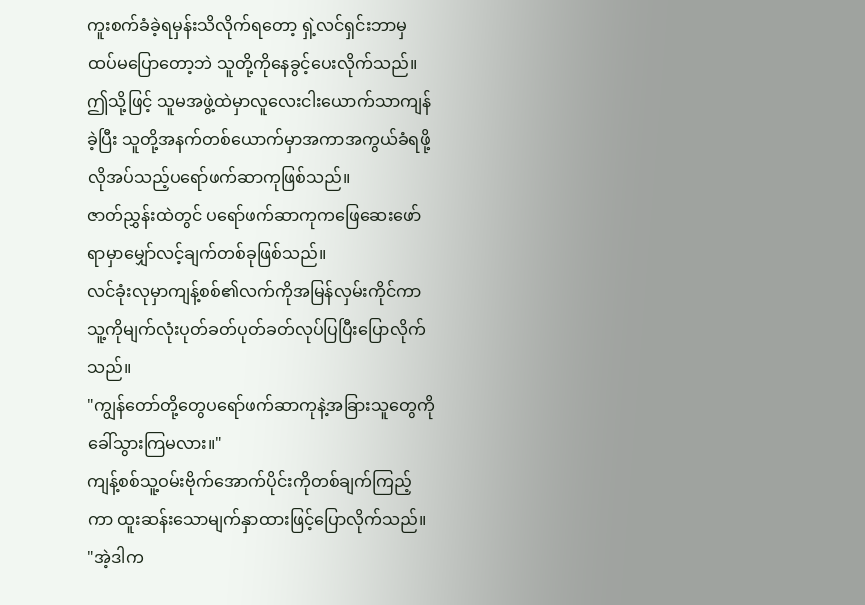ကူးစက်ခံခဲ့ရမှန်းသိလိုက်ရတော့ ရှဲ့လင်ရှင်းဘာမှထပ်မပြောတော့ဘဲ သူတို့ကိုနေခွင့်ပေးလိုက်သည်။ ဤသို့ဖြင့် သူမအဖွဲ့ထဲမှာလူလေးငါးယောက်သာကျန်ခဲ့ပြီး သူတို့အနက်တစ်ယောက်မှာအကာအကွယ်ခံရဖို့လိုအပ်သည့်ပရော်ဖက်ဆာကုဖြစ်သည်။
ဇာတ်ညွှန်းထဲတွင် ပရော်ဖက်ဆာကုကဖြေဆေးဖော်ရာမှာမျှော်လင့်ချက်တစ်ခုဖြစ်သည်။
လင်ခုံးလုမှာကျန့်စစ်၏လက်ကိုအမြန်လှမ်းကိုင်ကာ သူ့ကိုမျက်လုံးပုတ်ခတ်ပုတ်ခတ်လုပ်ပြပြီးပြောလိုက်သည်။
"ကျွန်တော်တို့တွေပရော်ဖက်ဆာကုနဲ့အခြားသူတွေကိုခေါ်သွားကြမလား။"
ကျန့်စစ်သူ့ဝမ်းဗိုက်အောက်ပိုင်းကိုတစ်ချက်ကြည့်ကာ ထူးဆန်းသောမျက်နှာထားဖြင့်ပြောလိုက်သည်။
"အဲ့ဒါက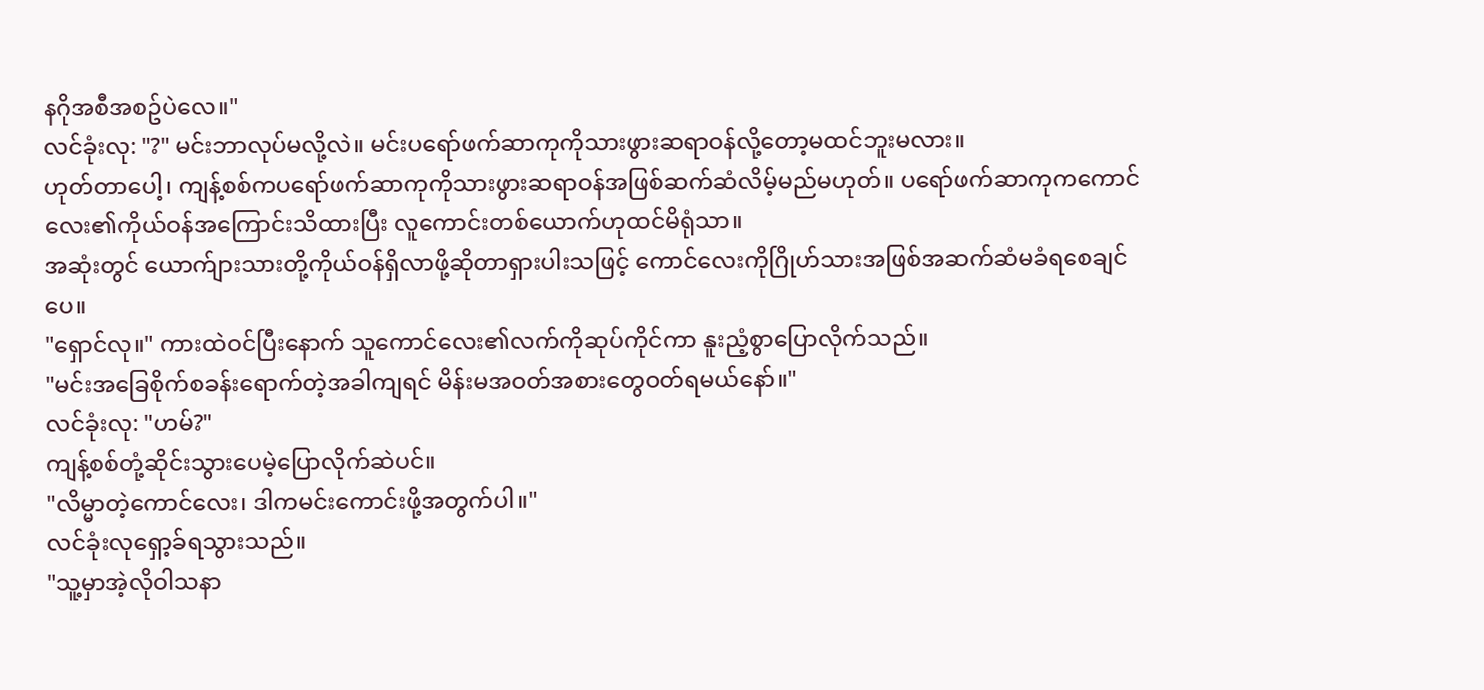နဂိုအစီအစဥ်ပဲလေ။"
လင်ခုံးလု: "?" မင်းဘာလုပ်မလို့လဲ။ မင်းပရော်ဖက်ဆာကုကိုသားဖွားဆရာဝန်လို့တော့မထင်ဘူးမလား။
ဟုတ်တာပေါ့၊ ကျန့်စစ်ကပရော်ဖက်ဆာကုကိုသားဖွားဆရာဝန်အဖြစ်ဆက်ဆံလိမ့်မည်မဟုတ်။ ပရော်ဖက်ဆာကုကကောင်လေး၏ကိုယ်ဝန်အကြောင်းသိထားပြီး လူကောင်းတစ်ယောက်ဟုထင်မိရုံသာ။
အဆုံးတွင် ယောက်ျားသားတို့ကိုယ်ဝန်ရှိလာဖို့ဆိုတာရှားပါးသဖြင့် ကောင်လေးကိုဂြိုဟ်သားအဖြစ်အဆက်ဆံမခံရစေချင်ပေ။
"ရှောင်လု။" ကားထဲဝင်ပြီးနောက် သူကောင်လေး၏လက်ကိုဆုပ်ကိုင်ကာ နူးညံ့စွာပြောလိုက်သည်။
"မင်းအခြေစိုက်စခန်းရောက်တဲ့အခါကျရင် မိန်းမအဝတ်အစားတွေဝတ်ရမယ်နော်။"
လင်ခုံးလု: "ဟမ်?"
ကျန့်စစ်တုံ့ဆိုင်းသွားပေမဲ့ပြောလိုက်ဆဲပင်။
"လိမ္မာတဲ့ကောင်လေး၊ ဒါကမင်းကောင်းဖို့အတွက်ပါ။"
လင်ခုံးလုရှော့ခ်ရသွားသည်။
"သူ့မှာအဲ့လိုဝါသနာ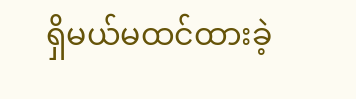ရှိမယ်မထင်ထားခဲ့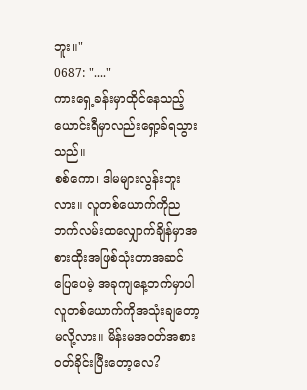ဘူး။"
0687: "...."
ကားရှေ့ခန်းမှာထိုင်နေသည့်ယောင်းရီမှာလည်းရှော့ခ်ရသွားသည်။
စစ်ကော၊ ဒါမများလွန်းဘူးလား။ လူတစ်ယောက်ကိုညဘက်လမ်းထလျှောက်ချိန်မှာအစားထိုးအဖြစ်သုံးတာအဆင်ပြေပေမဲ့ အခုကျနေ့ဘက်မှာပါလူတစ်ယောက်ကိုအသုံးချတော့မလို့လား။ မိန်းမအဝတ်အစားဝတ်ခိုင်းပြီးတော့လေ?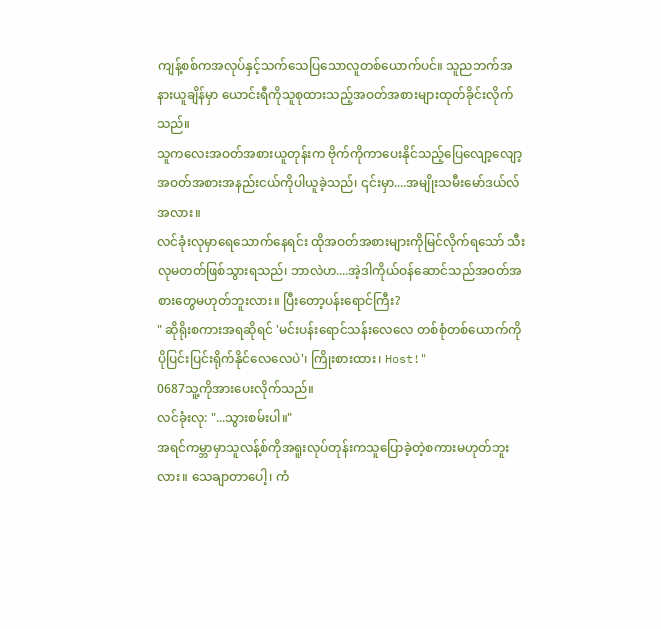ကျန့်စစ်ကအလုပ်နှင့်သက်သေပြသောလူတစ်ယောက်ပင်။ သူညဘက်အနားယူချိန်မှာ ယောင်းရီကိုသူစုထားသည့်အဝတ်အစားများထုတ်ခိုင်းလိုက်သည်။
သူကလေးအဝတ်အစားယူတုန်းက ဗိုက်ကိုကာပေးနိုင်သည့်ပြေလျော့လျော့အဝတ်အစားအနည်းငယ်ကိုပါယူခဲ့သည်၊ ၎င်းမှာ....အမျိုးသမီးမော်ဒယ်လ်အလား။
လင်ခုံးလုမှာရေသောက်နေရင်း ထိုအဝတ်အစားများကိုမြင်လိုက်ရသော် သီးလုမတတ်ဖြစ်သွားရသည်၊ ဘာလဲဟ....အဲ့ဒါကိုယ်ဝန်ဆောင်သည်အဝတ်အစားတွေမဟုတ်ဘူးလား။ ပြီးတော့ပန်းရောင်ကြီး?
" ဆိုရိုးစကားအရဆိုရင် 'မင်းပန်းရောင်သန်းလေလေ တစ်စုံတစ်ယောက်ကိုပိုပြင်းပြင်းရိုက်နိုင်လေလေပဲ'၊ ကြိုးစားထား၊ Host!"
0687သူ့ကိုအားပေးလိုက်သည်။
လင်ခုံးလု: "...သွားစမ်းပါ။"
အရင်ကမ္ဘာမှာသူလန့်စ်ကိုအရူးလုပ်တုန်းကသူပြောခဲ့တဲ့စကားမဟုတ်ဘူးလား။ သေချာတာပေါ့၊ ကံ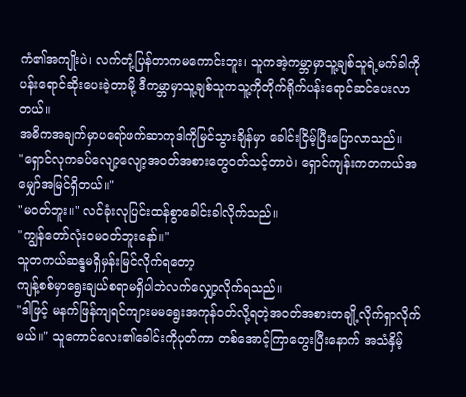ကံ၏အကျိုးပဲ၊ လက်တုံ့ပြန်တာကမကောင်းဘူး၊ သူကအဲ့ကမ္ဘာမှာသူ့ချစ်သူရဲ့မက်ခါကိုပန်းရောင်ဆိုးပေးခဲ့တာမို့ ဒီကမ္ဘာမှာသူ့ချစ်သူကသူ့ကိုတိုက်ရိုက်ပန်းရောင်ဆင်ပေးလာတယ်။
အဓိကအချက်မှာပရော်ဖက်ဆာကုဒါကိုမြင်သွားချိန်မှာ ခေါင်းငြိမ့်ပြီးပြောလာသည်။
"ရှောင်လုကခပ်လျော့လျော့အဝတ်အစားတွေဝတ်သင့်တာပဲ၊ ရှောင်ကျန်းကတကယ်အမျှော်အမြင်ရှိတယ်။"
"မဝတ်ဘူး။" လင်ခုံးလုပြင်းထန်စွာခေါင်းခါလိုက်သည်။
"ကျွန်တော်လုံးဝမဝတ်ဘူးနော်။"
သူတကယ်ဆန္ဒမရှိမှန်းမြင်လိုက်ရတော့
ကျန့်စစ်မှာရွေးချယ်စရာမရှိပါဘဲလက်လျှော့လိုက်ရသည်။
"ဒါဖြင့် မနက်ဖြန်ကျရင်ကျားမမရွေးအကုန်ဝတ်လို့ရတဲ့အဝတ်အစားတချို့လိုက်ရှာလိုက်မယ်။" သူကောင်လေး၏ခေါင်းကိုပုတ်ကာ တစ်အောင့်ကြာတွေးပြီးနောက် အသံနှိမ့်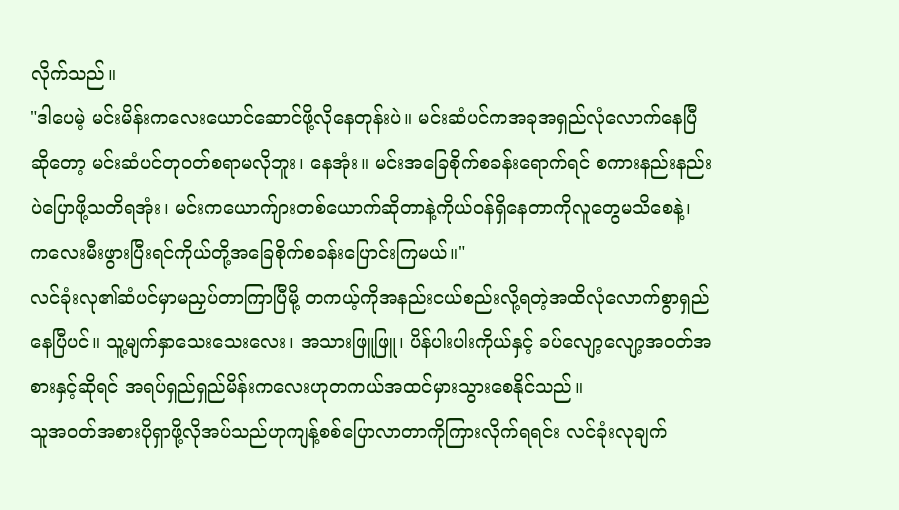လိုက်သည်။
"ဒါပေမဲ့ မင်းမိန်းကလေးယောင်ဆောင်ဖို့လိုနေတုန်းပဲ။ မင်းဆံပင်ကအခုအရှည်လုံလောက်နေပြီဆိုတော့ မင်းဆံပင်တုဝတ်စရာမလိုဘူး၊ နေအုံး။ မင်းအခြေစိုက်စခန်းရောက်ရင် စကားနည်းနည်းပဲပြောဖို့သတိရအုံး၊ မင်းကယောက်ျားတစ်ယောက်ဆိုတာနဲ့ကိုယ်ဝန်ရှိနေတာကိုလူတွေမသိစေနဲ့၊ ကလေးမီးဖွားပြီးရင်ကိုယ်တို့အခြေစိုက်စခန်းပြောင်းကြမယ်။"
လင်ခုံးလု၏ဆံပင်မှာမညှပ်တာကြာပြီမို့ တကယ့်ကိုအနည်းငယ်စည်းလို့ရတဲ့အထိလုံလောက်စွာရှည်နေပြီပင်။ သူ့မျက်နှာသေးသေးလေး၊ အသားဖြူဖြူ၊ ပိန်ပါးပါးကိုယ်နှင့် ခပ်လျော့လျော့အဝတ်အစားနှင့်ဆိုရင် အရပ်ရှည်ရှည်မိန်းကလေးဟုတကယ်အထင်မှားသွားစေနိုင်သည်။
သူအဝတ်အစားပိုရှာဖို့လိုအပ်သည်ဟုကျန့်စစ်ပြောလာတာကိုကြားလိုက်ရရင်း လင်ခုံးလုချက်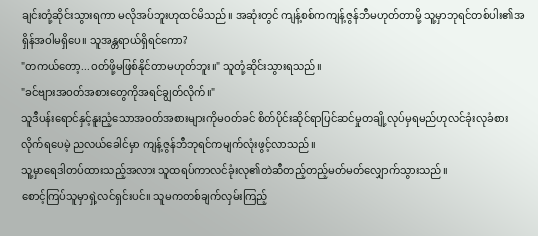ချင်းတုံ့ဆိုင်းသွားရကာ မလိုအပ်ဘူးဟုထင်မိသည်။ အဆုံးတွင် ကျန့်စစ်ကကျန့်ဇွန်ဘီမဟုတ်တာမို့ သူ့မှာဘုရင်တစ်ပါး၏အရှိန်အဝါမရှိပေ။ သူအန္တရာယ်ရှိရင်ကော?
"တကယ်တော့...ဝတ်ဖို့မဖြစ်နိုင်တာမဟုတ်ဘူး။" သူတုံ့ဆိုင်းသွားရသည်။
"ခင်ဗျားအဝတ်အစားတွေကိုအရင်ချွတ်လိုက်။"
သူဒီပန်းရောင်နှင့်နူးညံ့သောအဝတ်အစားများကိုမဝတ်ခင် စိတ်ပိုင်းဆိုင်ရာပြင်ဆင်မှုတချို့လုပ်မှရမည်ဟုလင်ခုံးလုခံစားလိုက်ရပေမဲ့ ညလယ်ခေါင်မှာ ကျန့်ဇွန်ဘီဘုရင်ကမျက်လုံးဖွင့်လာသည်။
သူ့မှာရေဒါတပ်ထားသည့်အလား သူထရပ်ကာလင်ခုံးလု၏တဲဆီတည့်တည့်မတ်မတ်လျှောက်သွားသည်။
စောင့်ကြပ်သူမှာရှဲ့လင်ရှင်းပင်။ သူမကတစ်ချက်လှမ်းကြည့်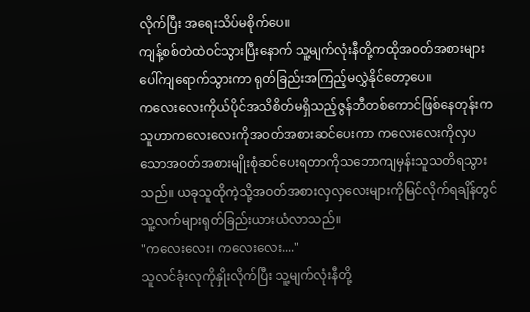လိုက်ပြီး အရေးသိပ်မစိုက်ပေ။
ကျန့်စစ်တဲထဲဝင်သွားပြီးနောက် သူ့မျက်လုံးနီတို့ကထိုအဝတ်အစားများပေါ်ကျရောက်သွားကာ ရုတ်ခြည်းအကြည့်မလွှဲနိုင်တော့ပေ။
ကလေးလေးကိုယ်ပိုင်အသိစိတ်မရှိသည့်ဇွန်ဘီတစ်ကောင်ဖြစ်နေတုန်းက သူဟာကလေးလေးကိုအဝတ်အစားဆင်ပေးကာ ကလေးလေးကိုလှပသောအဝတ်အစားမျိုးစုံဆင်ပေးရတာကိုသဘောကျမှန်းသူသတိရသွားသည်။ ယခုသူထိုကဲ့သို့အဝတ်အစားလှလှလေးများကိုမြင်လိုက်ရချိန်တွင် သူ့လက်များရုတ်ခြည်းယားယံလာသည်။
"ကလေးလေး၊ ကလေးလေး...."
သူလင်ခုံးလုကိုနှိုးလိုက်ပြီး သူ့မျက်လုံးနီတို့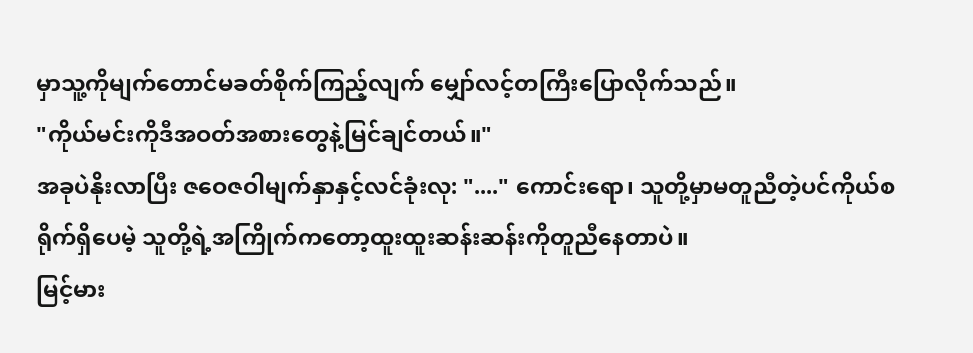မှာသူ့ကိုမျက်တောင်မခတ်စိုက်ကြည့်လျက် မျှော်လင့်တကြီးပြောလိုက်သည်။
"ကိုယ်မင်းကိုဒီအဝတ်အစားတွေနဲ့မြင်ချင်တယ်။"
အခုပဲနိုးလာပြီး ဇဝေဇဝါမျက်နှာနှင့်လင်ခုံးလု: "...." ကောင်းရော၊ သူတို့မှာမတူညီတဲ့ပင်ကိုယ်စရိုက်ရှိပေမဲ့ သူတို့ရဲ့အကြိုက်ကတော့ထူးထူးဆန်းဆန်းကိုတူညီနေတာပဲ။
မြင့်မား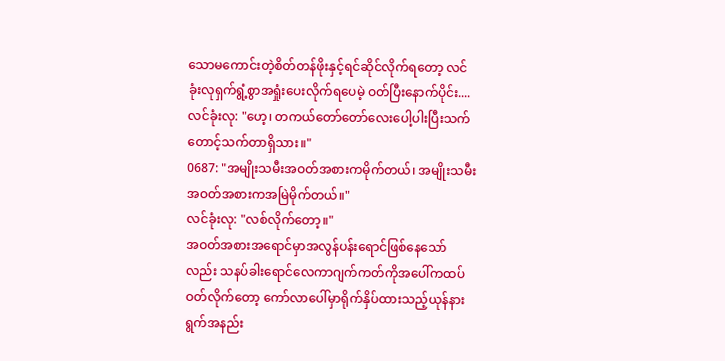သောမကောင်းတဲ့စိတ်တန်ဖိုးနှင့်ရင်ဆိုင်လိုက်ရတော့ လင်ခုံးလုရှက်ရွံ့စွာအရှုံးပေးလိုက်ရပေမဲ့ ဝတ်ပြီးနောက်ပိုင်း....
လင်ခုံးလု: "ဟေ့၊ တကယ်တော်တော်လေးပေါ့ပါးပြီးသက်တောင့်သက်တာရှိသား။"
0687: "အမျိုးသမီးအဝတ်အစားကမိုက်တယ်၊ အမျိုးသမီးအဝတ်အစားကအမြဲမိုက်တယ်။"
လင်ခုံးလု: "လစ်လိုက်တော့။"
အဝတ်အစားအရောင်မှာအလွန်ပန်းရောင်ဖြစ်နေသော်လည်း သနပ်ခါးရောင်လေကာဂျက်ကတ်ကိုအပေါ်ကထပ်ဝတ်လိုက်တော့ ကော်လာပေါ်မှာရိုက်နှိပ်ထားသည့်ယုန်နားရွက်အနည်း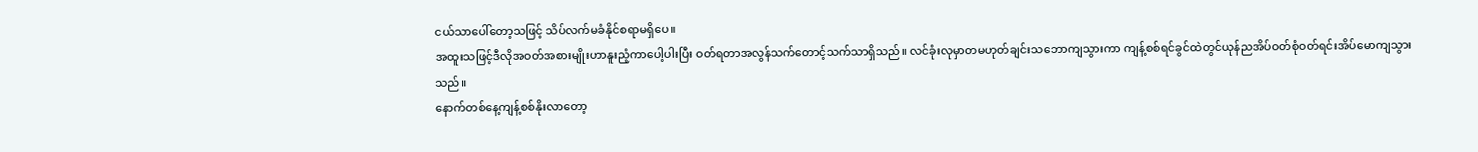ငယ်သာပေါ်တော့သဖြင့် သိပ်လက်မခံနိုင်စရာမရှိပေ။
အထူးသဖြင့်ဒီလိုအဝတ်အစားမျိုးဟာနူးညံ့ကာပေါ့ပါးပြီး ဝတ်ရတာအလွန်သက်တောင့်သက်သာရှိသည်။ လင်ခုံးလုမှာတမဟုတ်ချင်းသဘောကျသွားကာ ကျန့်စစ်ရင်ခွင်ထဲတွင်ယုန်ညအိပ်ဝတ်စုံဝတ်ရင်းအိပ်မောကျသွားသည်။
နောက်တစ်နေ့ကျန့်စစ်နိုးလာတော့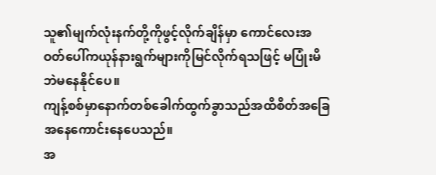သူ၏မျက်လုံးနက်တို့ကိုဖွင့်လိုက်ချိန်မှာ ကောင်လေးအဝတ်ပေါ်ကယုန်နားရွက်များကိုမြင်လိုက်ရသဖြင့် မပြုံးမိဘဲမနေနိုင်ပေ။
ကျန့်စစ်မှာနောက်တစ်ခေါက်ထွက်ခွာသည်အထိစိတ်အခြေအနေကောင်းနေပေသည်။
အ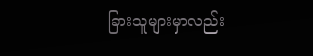ခြားသူများမှာလည်း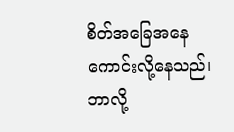စိတ်အခြေအနေကောင်းလို့နေသည်၊ ဘာလို့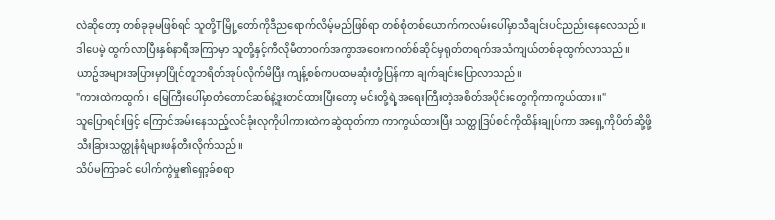လဲဆိုတော့ တစ်ခုခုမဖြစ်ရင် သူတို့Tမြို့တော်ကိုဒီညရောက်လိမ့်မည်ဖြစ်ရာ တစ်စုံတစ်ယောက်ကလမ်းပေါ်မှာသီချင်းပင်ညည်းနေလေသည်။
ဒါပေမဲ့ ထွက်လာပြီးနှစ်နာရီအကြာမှာ သူတို့နှင့်ကီလိုမီတာဝက်အကွာအဝေးကဂတ်စ်ဆိုင်မှရုတ်တရက်အသံကျယ်တစ်ခုထွက်လာသည်။
ယာဥ်အများအပြားမှာပြိုင်တူဘရိတ်အုပ်လိုက်မိပြီး ကျန့်စစ်ကပထမဆုံးတုံ့ပြန်ကာ ချက်ချင်းပြောလာသည်။
"ကားထဲကထွက်၊ မြေကြီးပေါ်မှာတံတောင်ဆစ်နဲ့ဒူးတင်ထားပြီးတော့ မင်းတို့ရဲ့အရေးကြီးတဲ့အစိတ်အပိုင်းတွေကိုကာကွယ်ထား။"
သူပြောရင်းဖြင့် ကြောင်အမ်းနေသည့်လင်ခုံးလုကိုပါကားထဲကဆွဲထုတ်ကာ ကာကွယ်ထားပြီး သတ္ထုဒြပ်စင်ကိုထိန်းချုပ်ကာ အရှေ့ကိုပိတ်ဆို့ဖို့သီးခြားသတ္ထုနံရံများဖန်တီးလိုက်သည်။
သိပ်မကြာခင် ပေါက်ကွဲမှု၏ရှော့ခ်စရာ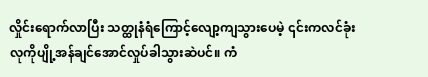လှိုင်းရောက်လာပြီး သတ္ထုနံရံကြောင့်လျော့ကျသွားပေမဲ့ ၎င်းကလင်ခုံးလုကိုပျို့အန်ချင်အောင်လှုပ်ခါသွားဆဲပင်။ ကံ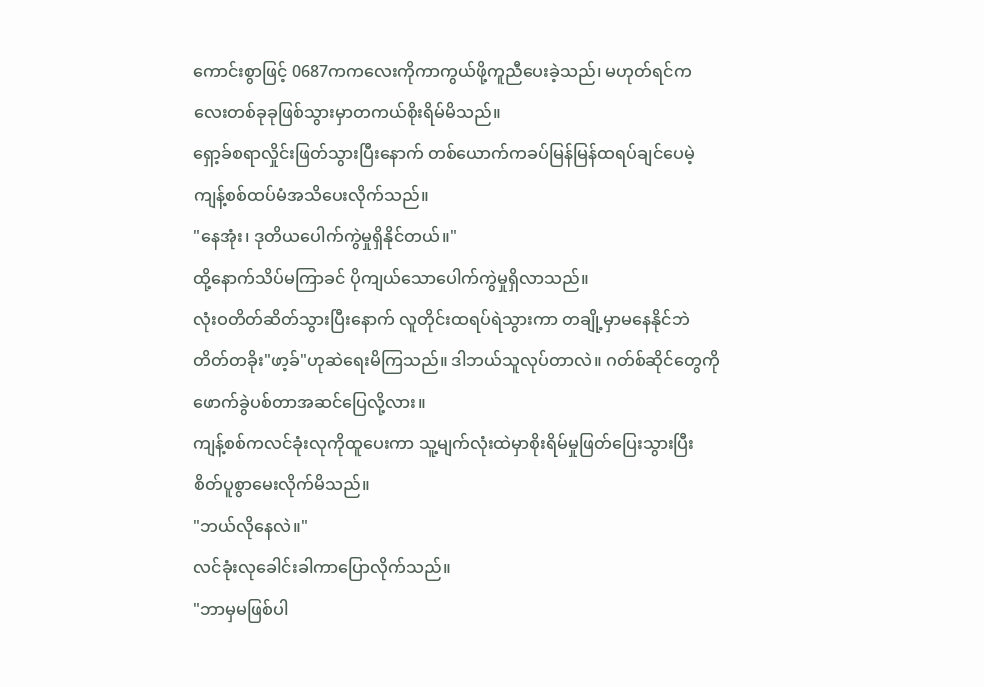ကောင်းစွာဖြင့် 0687ကကလေးကိုကာကွယ်ဖို့ကူညီပေးခဲ့သည်၊ မဟုတ်ရင်ကလေးတစ်ခုခုဖြစ်သွားမှာတကယ်စိုးရိမ်မိသည်။
ရှော့ခ်စရာလှိုင်းဖြတ်သွားပြီးနောက် တစ်ယောက်ကခပ်မြန်မြန်ထရပ်ချင်ပေမဲ့ ကျန့်စစ်ထပ်မံအသိပေးလိုက်သည်။
"နေအုံး၊ ဒုတိယပေါက်ကွဲမှုရှိနိုင်တယ်။"
ထို့နောက်သိပ်မကြာခင် ပိုကျယ်သောပေါက်ကွဲမှုရှိလာသည်။
လုံးဝတိတ်ဆိတ်သွားပြီးနောက် လူတိုင်းထရပ်ရဲသွားကာ တချို့မှာမနေနိုင်ဘဲတိတ်တခိုး"ဖာ့ခ်"ဟုဆဲရေးမိကြသည်။ ဒါဘယ်သူလုပ်တာလဲ။ ဂတ်စ်ဆိုင်တွေကိုဖောက်ခွဲပစ်တာအဆင်ပြေလို့လား။
ကျန့်စစ်ကလင်ခုံးလုကိုထူပေးကာ သူ့မျက်လုံးထဲမှာစိုးရိမ်မှုဖြတ်ပြေးသွားပြီး စိတ်ပူစွာမေးလိုက်မိသည်။
"ဘယ်လိုနေလဲ။"
လင်ခုံးလုခေါင်းခါကာပြောလိုက်သည်။
"ဘာမှမဖြစ်ပါ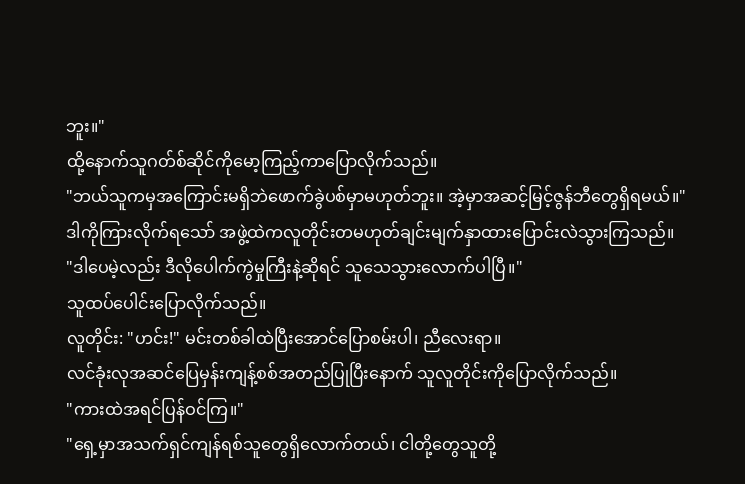ဘူး။"
ထို့နောက်သူဂတ်စ်ဆိုင်ကိုမော့ကြည့်ကာပြောလိုက်သည်။
"ဘယ်သူကမှအကြောင်းမရှိဘဲဖောက်ခွဲပစ်မှာမဟုတ်ဘူး။ အဲ့မှာအဆင့်မြင့်ဇွန်ဘီတွေရှိရမယ်။"
ဒါကိုကြားလိုက်ရသော် အဖွဲ့ထဲကလူတိုင်းတမဟုတ်ချင်းမျက်နှာထားပြောင်းလဲသွားကြသည်။
"ဒါပေမဲ့လည်း ဒီလိုပေါက်ကွဲမှုကြီးနဲ့ဆိုရင် သူသေသွားလောက်ပါပြီ။"
သူထပ်ပေါင်းပြောလိုက်သည်။
လူတိုင်း: "ဟင်း!" မင်းတစ်ခါထဲပြီးအောင်ပြောစမ်းပါ၊ ညီလေးရာ။
လင်ခုံးလုအဆင်ပြေမှန်းကျန့်စစ်အတည်ပြုပြီးနောက် သူလူတိုင်းကိုပြောလိုက်သည်။
"ကားထဲအရင်ပြန်ဝင်ကြ။"
"ရှေ့မှာအသက်ရှင်ကျန်ရစ်သူတွေရှိလောက်တယ်၊ ငါတို့တွေသူတို့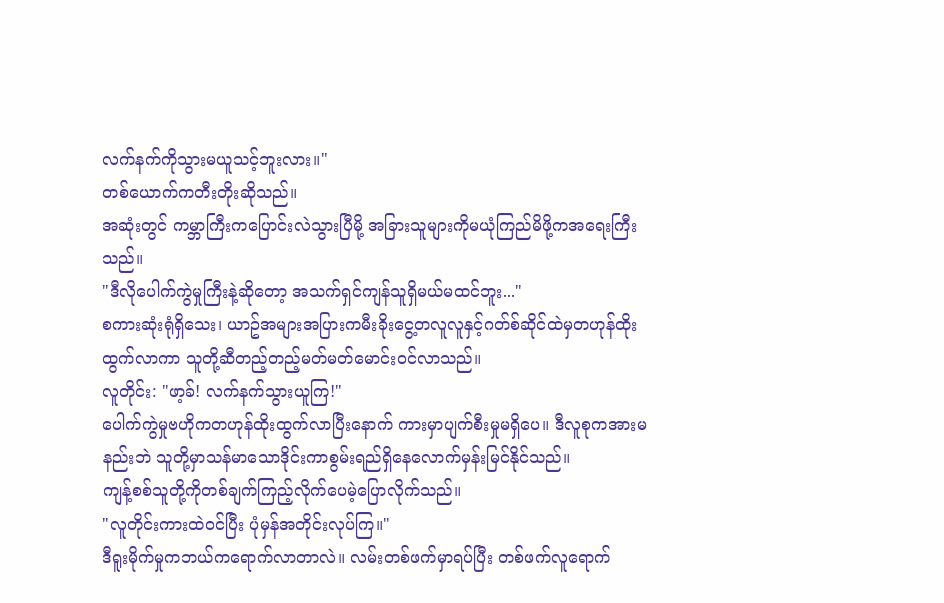လက်နက်ကိုသွားမယူသင့်ဘူးလား။"
တစ်ယောက်ကတီးတိုးဆိုသည်။
အဆုံးတွင် ကမ္ဘာကြီးကပြောင်းလဲသွားပြီမို့ အခြားသူများကိုမယုံကြည်မိဖို့ကအရေးကြီးသည်။
"ဒီလိုပေါက်ကွဲမှုကြီးနဲ့ဆိုတော့ အသက်ရှင်ကျန်သူရှိမယ်မထင်ဘူး..."
စကားဆုံးရုံရှိသေး၊ ယာဥ်အများအပြားကမီးခိုးငွေ့တလူလူနှင့်ဂတ်စ်ဆိုင်ထဲမှတဟုန်ထိုးထွက်လာကာ သူတို့ဆီတည့်တည့်မတ်မတ်မောင်းဝင်လာသည်။
လူတိုင်း: "ဖာ့ခ်! လက်နက်သွားယူကြ!"
ပေါက်ကွဲမှုဗဟိုကတဟုန်ထိုးထွက်လာပြီးနောက် ကားမှာပျက်စီးမှုမရှိပေ။ ဒီလူစုကအားမနည်းဘဲ သူတို့မှာသန်မာသောဒိုင်းကာစွမ်းရည်ရှိနေလောက်မှန်းမြင်နိုင်သည်။
ကျန့်စစ်သူတို့ကိုတစ်ချက်ကြည့်လိုက်ပေမဲ့ပြောလိုက်သည်။
"လူတိုင်းကားထဲဝင်ပြီး ပုံမှန်အတိုင်းလုပ်ကြ။"
ဒီရူးမိုက်မှုကဘယ်ကရောက်လာတာလဲ။ လမ်းတစ်ဖက်မှာရပ်ပြီး တစ်ဖက်လူရောက်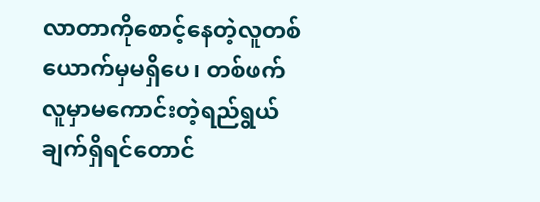လာတာကိုစောင့်နေတဲ့လူတစ်ယောက်မှမရှိပေ၊ တစ်ဖက်လူမှာမကောင်းတဲ့ရည်ရွယ်ချက်ရှိရင်တောင်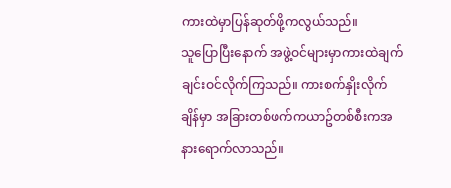ကားထဲမှာပြန်ဆုတ်ဖို့ကလွယ်သည်။
သူပြောပြီးနောက် အဖွဲ့ဝင်များမှာကားထဲချက်ချင်းဝင်လိုက်ကြသည်။ ကားစက်နှိုးလိုက်ချိန်မှာ အခြားတစ်ဖက်ကယာဥ်တစ်စီးကအနားရောက်လာသည်။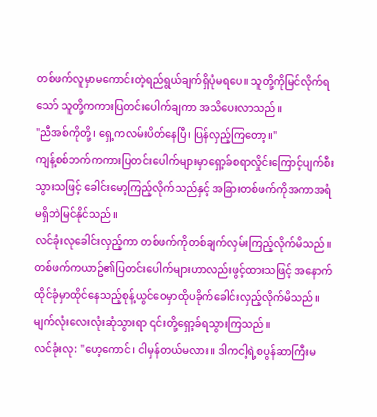တစ်ဖက်လူမှာမကောင်းတဲ့ရည်ရွယ်ချက်ရှိပုံမရပေ။ သူတို့ကိုမြင်လိုက်ရသော် သူတို့ကကားပြတင်းပေါက်ချကာ အသိပေးလာသည်။
"ညီအစ်ကိုတို့၊ ရှေ့ကလမ်းပိတ်နေပြီ၊ ပြန်လှည့်ကြတော့။"
ကျန့်စစ်ဘက်ကကားပြတင်းပေါက်များမှာရှော့ခ်စရာလှိုင်းကြောင့်ပျက်စီးသွားသဖြင့် ခေါင်းမော့ကြည့်လိုက်သည်နှင့် အခြားတစ်ဖက်ကိုအကာအရံမရှိဘဲမြင်နိုင်သည်။
လင်ခုံးလုခေါင်းလှည့်ကာ တစ်ဖက်ကိုတစ်ချက်လှမ်းကြည့်လိုက်မိသည်။ တစ်ဖက်ကယာဥ်၏ပြတင်းပေါက်များဟာလည်းဖွင့်ထားသဖြင့် အနောက်ထိုင်ခုံမှာထိုင်နေသည့်စုန့်ယွင်ဝေမှာထိုပခိုက်ခေါင်းလှည့်လိုက်မိသည်။
မျက်လုံးလေးလုံးဆုံသွားရာ ၎င်းတို့ရှော့ခ်ရသွားကြသည်။
လင်ခုံးလု: "ဟေ့ကောင်၊ ငါမှန်တယ်မလား။ ဒါကငါ့ရဲ့စပွန်ဆာကြီးမ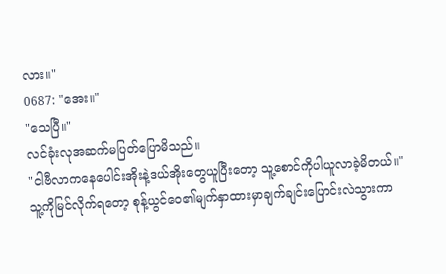လား။"
0687: "အေး။"
"သေပြီ။"
လင်ခုံးလုအဆက်မပြတ်ပြောမိသည်။
"ငါဗီလာကနေပေါင်းအိုးနဲ့ဒယ်အိုးတွေယူပြီးတော့ သူ့စောင်ကိုပါယူလာခဲ့မိတယ်။"
သူ့ကိုမြင်လိုက်ရတော့ စုန့်ယွင်ဝေ၏မျက်နှာထားမှာချက်ချင်းပြောင်းလဲသွားကာ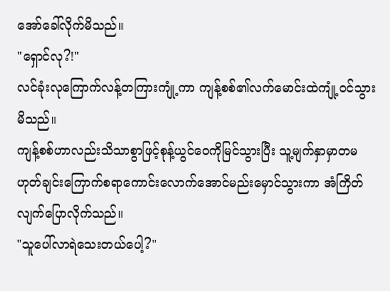အော်ခေါ်လိုက်မိသည်။
"ရှောင်လု?!"
လင်ခုံးလုကြောက်လန့်တကြားကျုံ့ကာ ကျန့်စစ်၏လက်မောင်းထဲကျုံ့ဝင်သွားမိသည်။
ကျန့်စစ်ဟာလည်းသိသာစွာဖြင့်စုန့်ယွင်ဝေကိုမြင်သွားပြီး သူ့မျက်နှာမှာတမဟုတ်ချင်းကြောက်စရာကောင်းလောက်အောင်မည်းမှောင်သွားကာ အံကြိတ်လျက်ပြောလိုက်သည်။
"သူပေါ်လာရဲသေးတယ်ပေါ့?"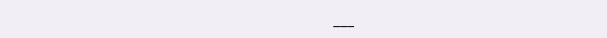___